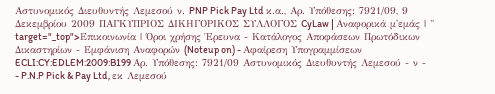Αστυνομικός Διευθυντής Λεμεσού ν. PNP Pick Pay Ltd κ.α., Αρ. Υπόθεσης: 7921/09, 9 Δεκεμβρίου 2009 ΠΑΓΚΥΠΡΙΟΣ ΔΙΚΗΓΟΡΙΚΟΣ ΣΥΛΛΟΓΟΣ CyLaw | Αναφορικά μ'εμάς | " target="_top">Επικοινωνία | Όροι χρήσης Έρευνα - Κατάλογος Αποφάσεων Πρωτόδικων Δικαστηρίων - Εμφάνιση Αναφορών (Noteup on) - Αφαίρεση Υπογραμμίσεων ECLI:CY:EDLEM:2009:B199 Αρ. Υπόθεσης: 7921/09 Αστυνομικός Διευθυντής Λεμεσού - ν -
- P.N.P Pick & Pay Ltd, εκ Λεμεσού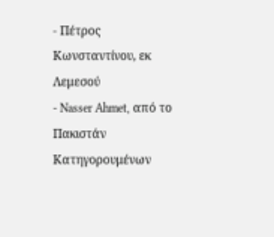- Πέτρος Κωνσταντίνου, εκ Λεμεσού
- Nasser Ahmet, από το Πακιστάν Κατηγορουμένων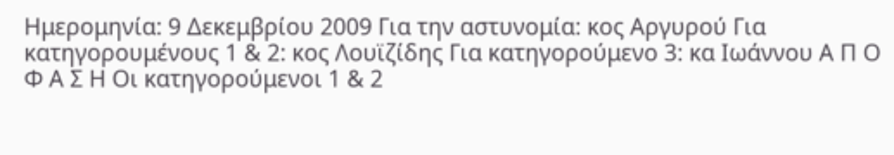Ημερομηνία: 9 Δεκεμβρίου 2009 Για την αστυνομία: κος Αργυρού Για κατηγορουμένους 1 & 2: κος Λουϊζίδης Για κατηγορούμενο 3: κα Ιωάννου Α Π Ο Φ Α Σ Η Οι κατηγορούμενοι 1 & 2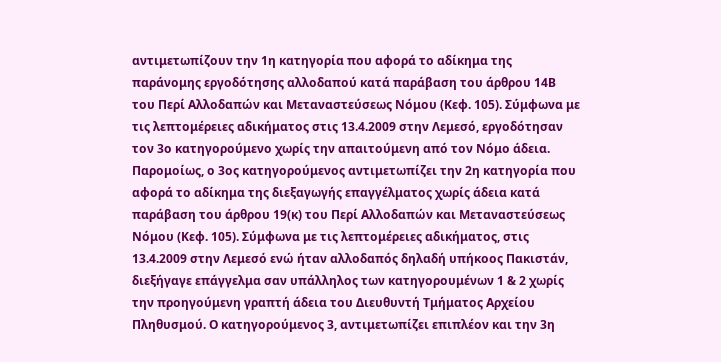αντιμετωπίζουν την 1η κατηγορία που αφορά το αδίκημα της παράνομης εργοδότησης αλλοδαπού κατά παράβαση του άρθρου 14Β του Περί Αλλοδαπών και Μεταναστεύσεως Νόμου (Κεφ. 105). Σύμφωνα με τις λεπτομέρειες αδικήματος στις 13.4.2009 στην Λεμεσό, εργοδότησαν τον 3ο κατηγορούμενο χωρίς την απαιτούμενη από τον Νόμο άδεια. Παρομοίως, ο 3ος κατηγορούμενος αντιμετωπίζει την 2η κατηγορία που αφορά το αδίκημα της διεξαγωγής επαγγέλματος χωρίς άδεια κατά παράβαση του άρθρου 19(κ) του Περί Αλλοδαπών και Μεταναστεύσεως Νόμου (Κεφ. 105). Σύμφωνα με τις λεπτομέρειες αδικήματος, στις 13.4.2009 στην Λεμεσό ενώ ήταν αλλοδαπός δηλαδή υπήκοος Πακιστάν, διεξήγαγε επάγγελμα σαν υπάλληλος των κατηγορουμένων 1 & 2 χωρίς την προηγούμενη γραπτή άδεια του Διευθυντή Τμήματος Αρχείου Πληθυσμού. Ο κατηγορούμενος 3, αντιμετωπίζει επιπλέον και την 3η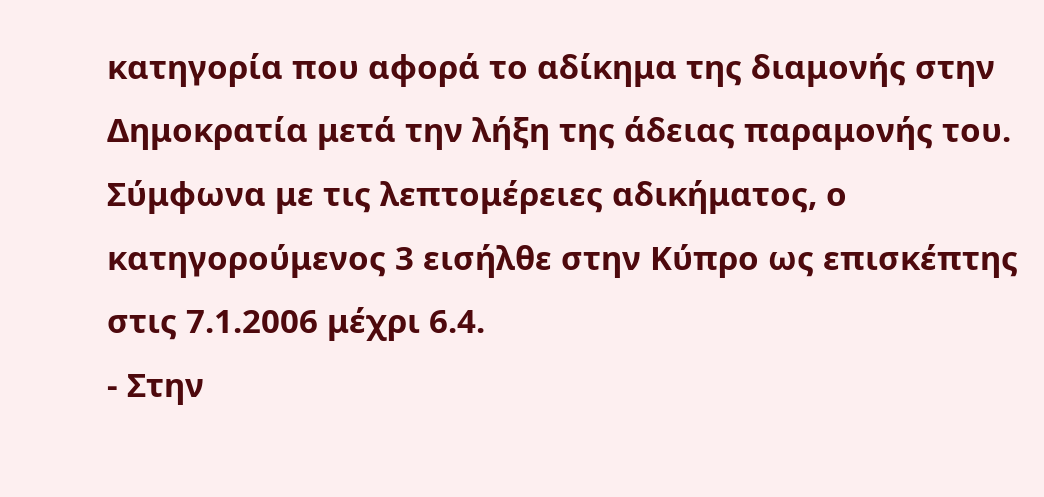κατηγορία που αφορά το αδίκημα της διαμονής στην Δημοκρατία μετά την λήξη της άδειας παραμονής του. Σύμφωνα με τις λεπτομέρειες αδικήματος, ο κατηγορούμενος 3 εισήλθε στην Κύπρο ως επισκέπτης στις 7.1.2006 μέχρι 6.4.
- Στην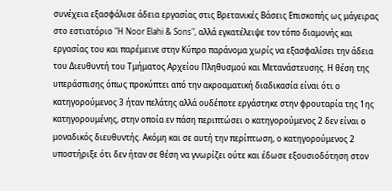συνέχεια εξασφάλισε άδεια εργασίας στις Βρετανικές Βάσεις Επισκοπής ως μάγειρας στο εστιατόριο "H Noor Elahi & Sons", αλλά εγκατέλειψε τον τόπο διαμονής και εργασίας του και παρέμεινε στην Κύπρο παράνομα χωρίς να εξασφαλίσει την άδεια του Διευθυντή του Τμήματος Αρχείου Πληθυσμού και Μετανάστευσης. Η θέση της υπεράσπισης όπως προκύπτει από την ακροαματική διαδικασία είναι ότι ο κατηγορούμενος 3 ήταν πελάτης αλλά ουδέποτε εργάστηκε στην φρουταρία της 1ης κατηγορουμένης, στην οποία εν πάση περιπτώσει ο κατηγορούμενος 2 δεν είναι ο μοναδικός διευθυντής. Ακόμη και σε αυτή την περίπτωση, ο κατηγορούμενος 2 υποστήριξε ότι δεν ήταν σε θέση να γνωρίζει ούτε και έδωσε εξουσιοδότηση στον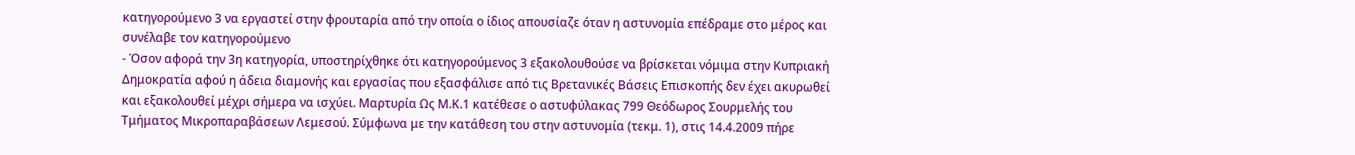κατηγορούμενο 3 να εργαστεί στην φρουταρία από την οποία ο ίδιος απουσίαζε όταν η αστυνομία επέδραμε στο μέρος και συνέλαβε τον κατηγορούμενο
- Όσον αφορά την 3η κατηγορία, υποστηρίχθηκε ότι κατηγορούμενος 3 εξακολουθούσε να βρίσκεται νόμιμα στην Κυπριακή Δημοκρατία αφού η άδεια διαμονής και εργασίας που εξασφάλισε από τις Βρετανικές Βάσεις Επισκοπής δεν έχει ακυρωθεί και εξακολουθεί μέχρι σήμερα να ισχύει. Μαρτυρία Ως Μ.Κ.1 κατέθεσε ο αστυφύλακας 799 Θεόδωρος Σουρμελής του Τμήματος Μικροπαραβάσεων Λεμεσού. Σύμφωνα με την κατάθεση του στην αστυνομία (τεκμ. 1), στις 14.4.2009 πήρε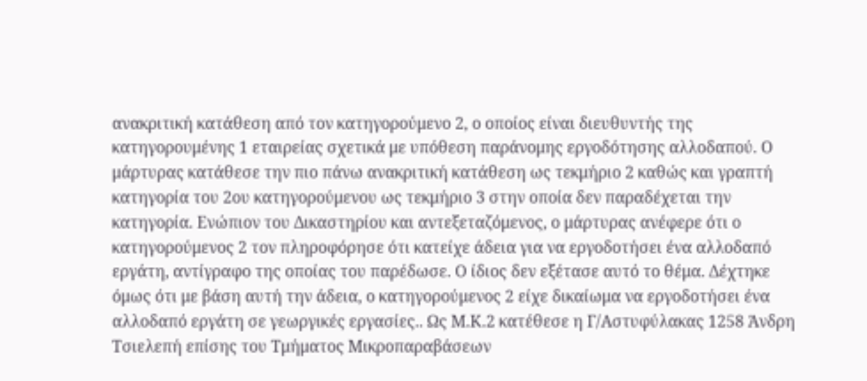ανακριτική κατάθεση από τον κατηγορούμενο 2, ο οποίος είναι διευθυντής της κατηγορουμένης 1 εταιρείας σχετικά με υπόθεση παράνομης εργοδότησης αλλοδαπού. Ο μάρτυρας κατάθεσε την πιο πάνω ανακριτική κατάθεση ως τεκμήριο 2 καθώς και γραπτή κατηγορία του 2ου κατηγορούμενου ως τεκμήριο 3 στην οποία δεν παραδέχεται την κατηγορία. Ενώπιον του Δικαστηρίου και αντεξεταζόμενος, ο μάρτυρας ανέφερε ότι ο κατηγορούμενος 2 τον πληροφόρησε ότι κατείχε άδεια για να εργοδοτήσει ένα αλλοδαπό εργάτη, αντίγραφο της οποίας του παρέδωσε. Ο ίδιος δεν εξέτασε αυτό το θέμα. Δέχτηκε όμως ότι με βάση αυτή την άδεια, ο κατηγορούμενος 2 είχε δικαίωμα να εργοδοτήσει ένα αλλοδαπό εργάτη σε γεωργικές εργασίες.. Ως Μ.Κ.2 κατέθεσε η Γ/Αστυφύλακας 1258 Άνδρη Τσιελεπή επίσης του Τμήματος Μικροπαραβάσεων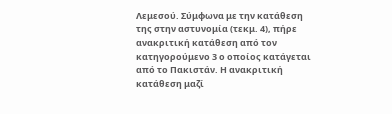Λεμεσού. Σύμφωνα με την κατάθεση της στην αστυνομία (τεκμ. 4), πήρε ανακριτική κατάθεση από τον κατηγορούμενο 3 ο οποίος κατάγεται από το Πακιστάν. Η ανακριτική κατάθεση μαζί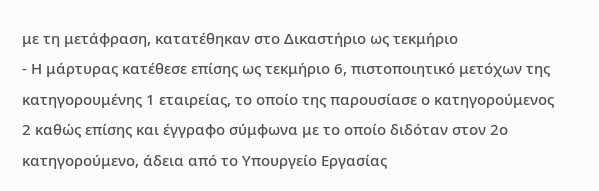με τη μετάφραση, κατατέθηκαν στο Δικαστήριο ως τεκμήριο
- Η μάρτυρας κατέθεσε επίσης ως τεκμήριο 6, πιστοποιητικό μετόχων της κατηγορουμένης 1 εταιρείας, το οποίο της παρουσίασε ο κατηγορούμενος 2 καθώς επίσης και έγγραφο σύμφωνα με το οποίο διδόταν στον 2ο κατηγορούμενο, άδεια από το Υπουργείο Εργασίας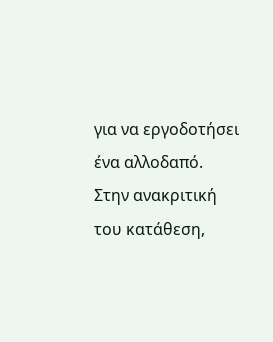για να εργοδοτήσει ένα αλλοδαπό. Στην ανακριτική του κατάθεση,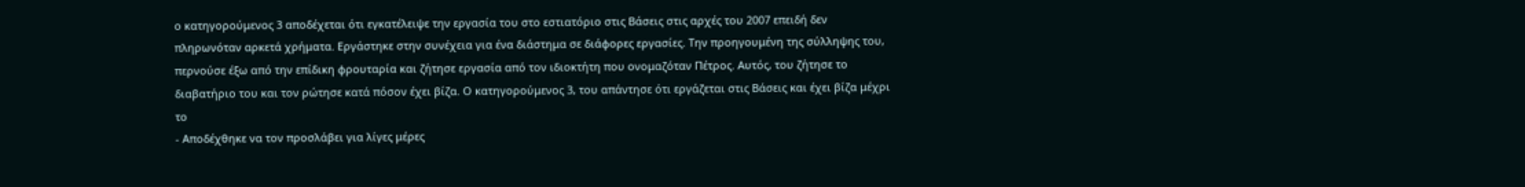ο κατηγορούμενος 3 αποδέχεται ότι εγκατέλειψε την εργασία του στο εστιατόριο στις Βάσεις στις αρχές του 2007 επειδή δεν πληρωνόταν αρκετά χρήματα. Εργάστηκε στην συνέχεια για ένα διάστημα σε διάφορες εργασίες. Την προηγουμένη της σύλληψης του, περνούσε έξω από την επίδικη φρουταρία και ζήτησε εργασία από τον ιδιοκτήτη που ονομαζόταν Πέτρος. Αυτός, του ζήτησε το διαβατήριο του και τον ρώτησε κατά πόσον έχει βίζα. Ο κατηγορούμενος 3, του απάντησε ότι εργάζεται στις Βάσεις και έχει βίζα μέχρι το
- Αποδέχθηκε να τον προσλάβει για λίγες μέρες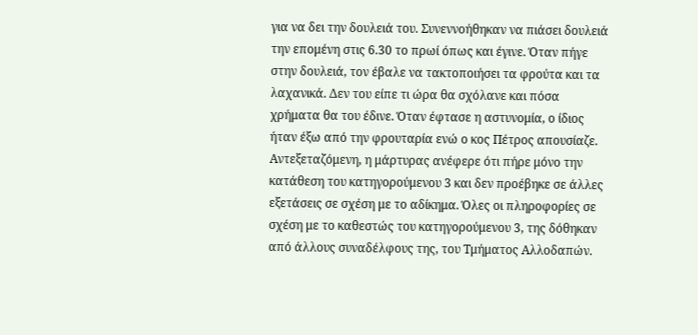για να δει την δουλειά του. Συνεννοήθηκαν να πιάσει δουλειά την επομένη στις 6.30 το πρωί όπως και έγινε. Όταν πήγε στην δουλειά, τον έβαλε να τακτοποιήσει τα φρούτα και τα λαχανικά. Δεν του είπε τι ώρα θα σχόλανε και πόσα χρήματα θα του έδινε. Όταν έφτασε η αστυνομία, ο ίδιος ήταν έξω από την φρουταρία ενώ ο κος Πέτρος απουσίαζε. Αντεξεταζόμενη, η μάρτυρας ανέφερε ότι πήρε μόνο την κατάθεση του κατηγορούμενου 3 και δεν προέβηκε σε άλλες εξετάσεις σε σχέση με το αδίκημα. Όλες οι πληροφορίες σε σχέση με το καθεστώς του κατηγορούμενου 3, της δόθηκαν από άλλους συναδέλφους της, του Τμήματος Αλλοδαπών.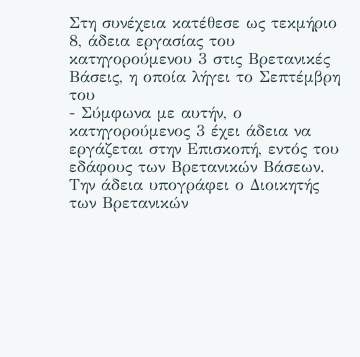Στη συνέχεια κατέθεσε ως τεκμήριο 8, άδεια εργασίας του κατηγορούμενου 3 στις Βρετανικές Βάσεις, η οποία λήγει το Σεπτέμβρη του
- Σύμφωνα με αυτήν, ο κατηγορούμενος 3 έχει άδεια να εργάζεται στην Επισκοπή, εντός του εδάφους των Βρετανικών Βάσεων. Την άδεια υπογράφει ο Διοικητής των Βρετανικών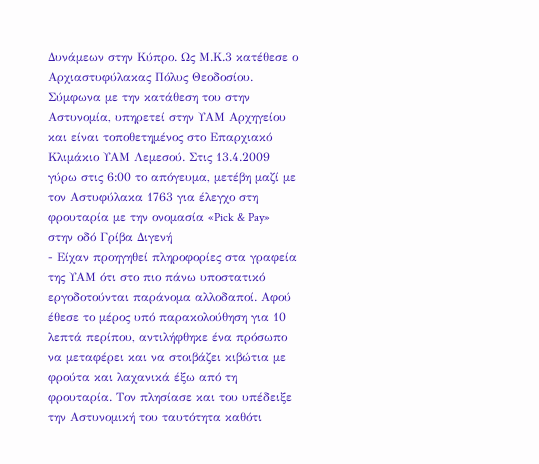Δυνάμεων στην Κύπρο. Ως Μ.Κ.3 κατέθεσε ο Αρχιαστυφύλακας Πόλυς Θεοδοσίου. Σύμφωνα με την κατάθεση του στην Αστυνομία, υπηρετεί στην ΥΑΜ Αρχηγείου και είναι τοποθετημένος στο Επαρχιακό Κλιμάκιο ΥΑΜ Λεμεσού. Στις 13.4.2009 γύρω στις 6:00 το απόγευμα, μετέβη μαζί με τον Αστυφύλακα 1763 για έλεγχο στη φρουταρία με την ονομασία «Pick & Pay» στην οδό Γρίβα Διγενή
- Είχαν προηγηθεί πληροφορίες στα γραφεία της ΥΑΜ ότι στο πιο πάνω υποστατικό εργοδοτούνται παράνομα αλλοδαποί. Αφού έθεσε το μέρος υπό παρακολούθηση για 10 λεπτά περίπου, αντιλήφθηκε ένα πρόσωπο να μεταφέρει και να στοιβάζει κιβώτια με φρούτα και λαχανικά έξω από τη φρουταρία. Τον πλησίασε και του υπέδειξε την Αστυνομική του ταυτότητα καθότι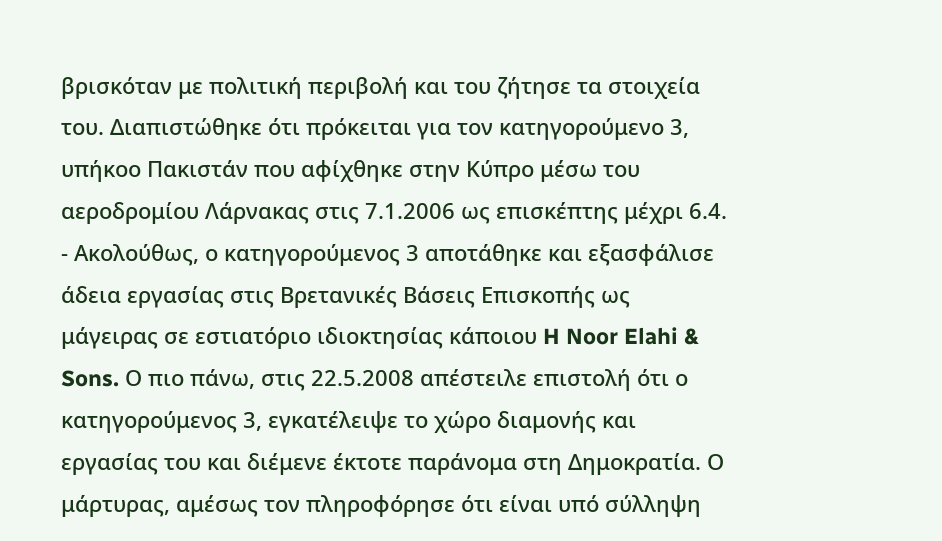βρισκόταν με πολιτική περιβολή και του ζήτησε τα στοιχεία του. Διαπιστώθηκε ότι πρόκειται για τον κατηγορούμενο 3, υπήκοο Πακιστάν που αφίχθηκε στην Κύπρο μέσω του αεροδρομίου Λάρνακας στις 7.1.2006 ως επισκέπτης μέχρι 6.4.
- Ακολούθως, ο κατηγορούμενος 3 αποτάθηκε και εξασφάλισε άδεια εργασίας στις Βρετανικές Βάσεις Επισκοπής ως μάγειρας σε εστιατόριο ιδιοκτησίας κάποιου H Noor Elahi & Sons. Ο πιο πάνω, στις 22.5.2008 απέστειλε επιστολή ότι ο κατηγορούμενος 3, εγκατέλειψε το χώρο διαμονής και εργασίας του και διέμενε έκτοτε παράνομα στη Δημοκρατία. Ο μάρτυρας, αμέσως τον πληροφόρησε ότι είναι υπό σύλληψη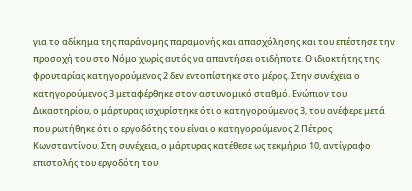για το αδίκημα της παράνομης παραμονής και απασχόλησης και του επέστησε την προσοχή του στο Νόμο χωρίς αυτός να απαντήσει οτιδήποτε. Ο ιδιοκτήτης της φρουταρίας κατηγορούμενος 2 δεν εντοπίστηκε στο μέρος. Στην συνέχεια ο κατηγορούμενος 3 μεταφέρθηκε στον αστυνομικό σταθμό. Ενώπιον του Δικαστηρίου, ο μάρτυρας ισχυρίστηκε ότι ο κατηγορούμενος 3, του ανέφερε μετά που ρωτήθηκε ότι ο εργοδότης του είναι ο κατηγορούμενος 2 Πέτρος Κωνσταντίνου. Στη συνέχεια, ο μάρτυρας κατέθεσε ως τεκμήριο 10, αντίγραφο επιστολής του εργοδότη του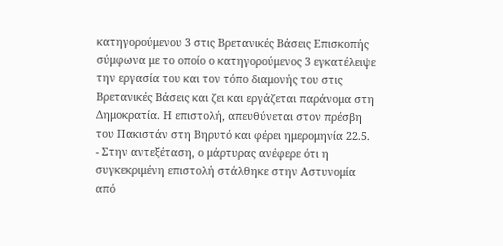κατηγορούμενου 3 στις Βρετανικές Βάσεις Επισκοπής σύμφωνα με το οποίο ο κατηγορούμενος 3 εγκατέλειψε την εργασία του και τον τόπο διαμονής του στις Βρετανικές Βάσεις και ζει και εργάζεται παράνομα στη Δημοκρατία. Η επιστολή, απευθύνεται στον πρέσβη του Πακιστάν στη Βηρυτό και φέρει ημερομηνία 22.5.
- Στην αντεξέταση, ο μάρτυρας ανέφερε ότι η συγκεκριμένη επιστολή στάλθηκε στην Αστυνομία από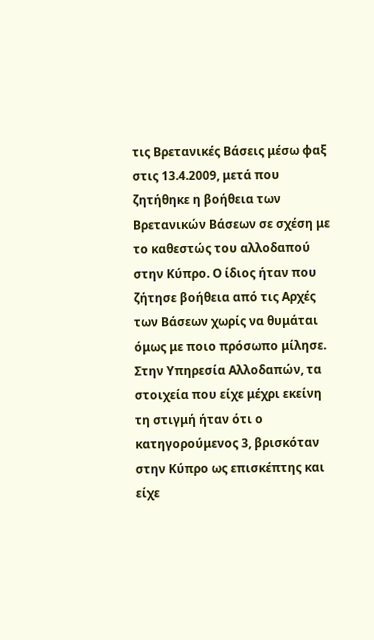τις Βρετανικές Βάσεις μέσω φαξ στις 13.4.2009, μετά που ζητήθηκε η βοήθεια των Βρετανικών Βάσεων σε σχέση με το καθεστώς του αλλοδαπού στην Κύπρο. Ο ίδιος ήταν που ζήτησε βοήθεια από τις Αρχές των Βάσεων χωρίς να θυμάται όμως με ποιο πρόσωπο μίλησε. Στην Υπηρεσία Αλλοδαπών, τα στοιχεία που είχε μέχρι εκείνη τη στιγμή ήταν ότι ο κατηγορούμενος 3, βρισκόταν στην Κύπρο ως επισκέπτης και είχε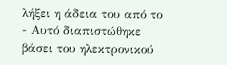λήξει η άδεια του από το
- Αυτό διαπιστώθηκε βάσει του ηλεκτρονικού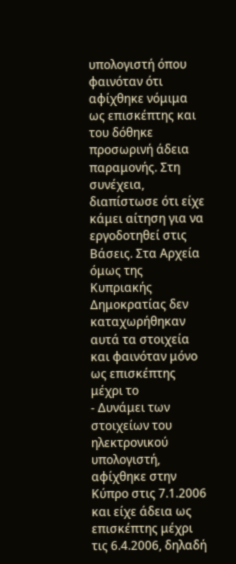υπολογιστή όπου φαινόταν ότι αφίχθηκε νόμιμα ως επισκέπτης και του δόθηκε προσωρινή άδεια παραμονής. Στη συνέχεια, διαπίστωσε ότι είχε κάμει αίτηση για να εργοδοτηθεί στις Βάσεις. Στα Αρχεία όμως της Κυπριακής Δημοκρατίας δεν καταχωρήθηκαν αυτά τα στοιχεία και φαινόταν μόνο ως επισκέπτης μέχρι το
- Δυνάμει των στοιχείων του ηλεκτρονικού υπολογιστή, αφίχθηκε στην Κύπρο στις 7.1.2006 και είχε άδεια ως επισκέπτης μέχρι τις 6.4.2006, δηλαδή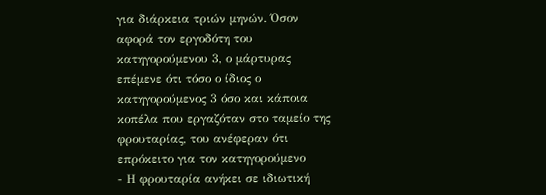για διάρκεια τριών μηνών. Όσον αφορά τον εργοδότη του κατηγορούμενου 3, ο μάρτυρας επέμενε ότι τόσο ο ίδιος ο κατηγορούμενος 3 όσο και κάποια κοπέλα που εργαζόταν στο ταμείο της φρουταρίας, του ανέφεραν ότι επρόκειτο για τον κατηγορούμενο
- Η φρουταρία ανήκει σε ιδιωτική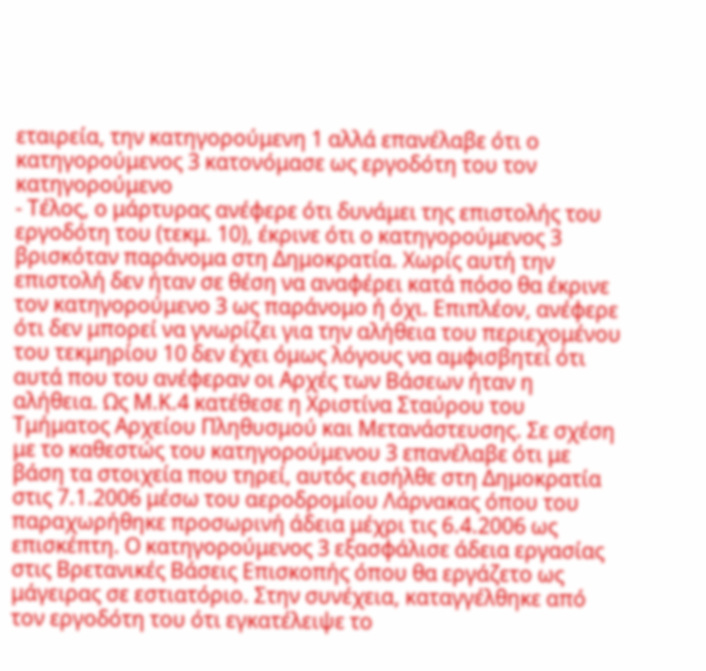εταιρεία, την κατηγορούμενη 1 αλλά επανέλαβε ότι ο κατηγορούμενος 3 κατονόμασε ως εργοδότη του τον κατηγορούμενο
- Τέλος, ο μάρτυρας ανέφερε ότι δυνάμει της επιστολής του εργοδότη του (τεκμ. 10), έκρινε ότι ο κατηγορούμενος 3 βρισκόταν παράνομα στη Δημοκρατία. Χωρίς αυτή την επιστολή δεν ήταν σε θέση να αναφέρει κατά πόσο θα έκρινε τον κατηγορούμενο 3 ως παράνομο ή όχι. Επιπλέον, ανέφερε ότι δεν μπορεί να γνωρίζει για την αλήθεια του περιεχομένου του τεκμηρίου 10 δεν έχει όμως λόγους να αμφισβητεί ότι αυτά που του ανέφεραν οι Αρχές των Βάσεων ήταν η αλήθεια. Ως Μ.Κ.4 κατέθεσε η Χριστίνα Σταύρου του Τμήματος Αρχείου Πληθυσμού και Μετανάστευσης. Σε σχέση με το καθεστώς του κατηγορούμενου 3 επανέλαβε ότι με βάση τα στοιχεία που τηρεί, αυτός εισήλθε στη Δημοκρατία στις 7.1.2006 μέσω του αεροδρομίου Λάρνακας όπου του παραχωρήθηκε προσωρινή άδεια μέχρι τις 6.4.2006 ως επισκέπτη. Ο κατηγορούμενος 3 εξασφάλισε άδεια εργασίας στις Βρετανικές Βάσεις Επισκοπής όπου θα εργάζετο ως μάγειρας σε εστιατόριο. Στην συνέχεια, καταγγέλθηκε από τον εργοδότη του ότι εγκατέλειψε το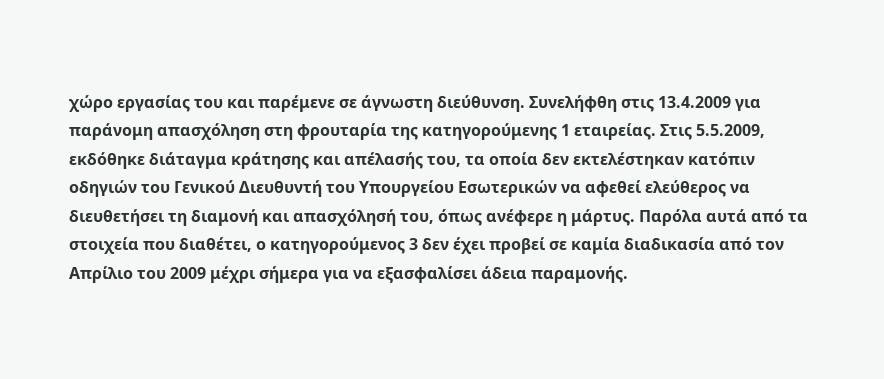χώρο εργασίας του και παρέμενε σε άγνωστη διεύθυνση. Συνελήφθη στις 13.4.2009 για παράνομη απασχόληση στη φρουταρία της κατηγορούμενης 1 εταιρείας. Στις 5.5.2009, εκδόθηκε διάταγμα κράτησης και απέλασής του, τα οποία δεν εκτελέστηκαν κατόπιν οδηγιών του Γενικού Διευθυντή του Υπουργείου Εσωτερικών να αφεθεί ελεύθερος να διευθετήσει τη διαμονή και απασχόλησή του, όπως ανέφερε η μάρτυς. Παρόλα αυτά από τα στοιχεία που διαθέτει, ο κατηγορούμενος 3 δεν έχει προβεί σε καμία διαδικασία από τον Απρίλιο του 2009 μέχρι σήμερα για να εξασφαλίσει άδεια παραμονής.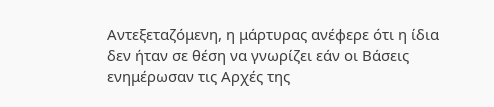Αντεξεταζόμενη, η μάρτυρας ανέφερε ότι η ίδια δεν ήταν σε θέση να γνωρίζει εάν οι Βάσεις ενημέρωσαν τις Αρχές της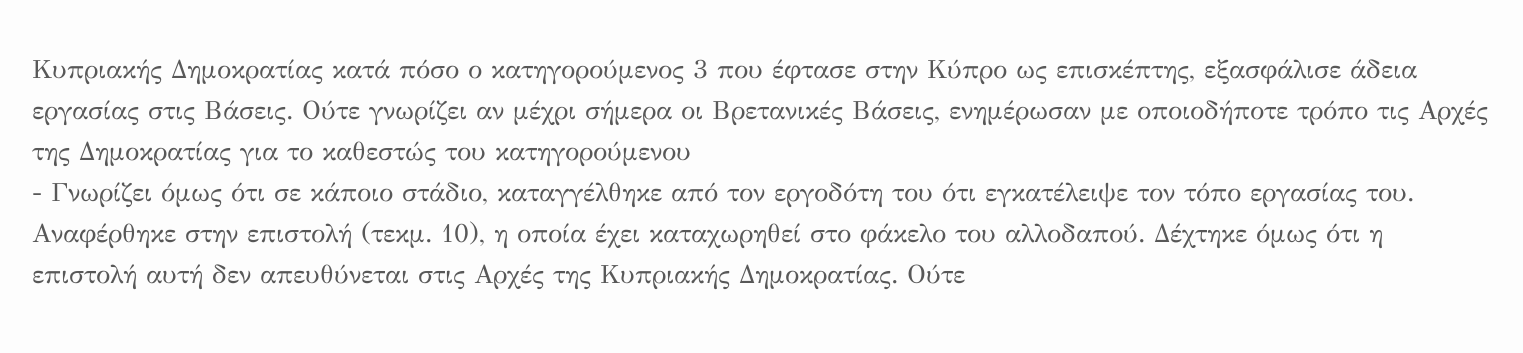Κυπριακής Δημοκρατίας κατά πόσο ο κατηγορούμενος 3 που έφτασε στην Κύπρο ως επισκέπτης, εξασφάλισε άδεια εργασίας στις Βάσεις. Ούτε γνωρίζει αν μέχρι σήμερα οι Βρετανικές Βάσεις, ενημέρωσαν με οποιοδήποτε τρόπο τις Αρχές της Δημοκρατίας για το καθεστώς του κατηγορούμενου
- Γνωρίζει όμως ότι σε κάποιο στάδιο, καταγγέλθηκε από τον εργοδότη του ότι εγκατέλειψε τον τόπο εργασίας του. Αναφέρθηκε στην επιστολή (τεκμ. 10), η οποία έχει καταχωρηθεί στο φάκελο του αλλοδαπού. Δέχτηκε όμως ότι η επιστολή αυτή δεν απευθύνεται στις Αρχές της Κυπριακής Δημοκρατίας. Ούτε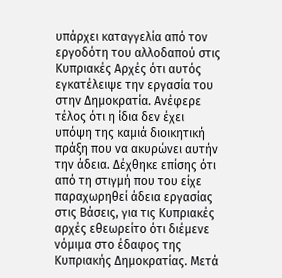υπάρχει καταγγελία από τον εργοδότη του αλλοδαπού στις Κυπριακές Αρχές ότι αυτός εγκατέλειψε την εργασία του στην Δημοκρατία. Ανέφερε τέλος ότι η ίδια δεν έχει υπόψη της καμιά διοικητική πράξη που να ακυρώνει αυτήν την άδεια. Δέχθηκε επίσης ότι από τη στιγμή που του είχε παραχωρηθεί άδεια εργασίας στις Βάσεις, για τις Κυπριακές αρχές εθεωρείτο ότι διέμενε νόμιμα στο έδαφος της Κυπριακής Δημοκρατίας. Μετά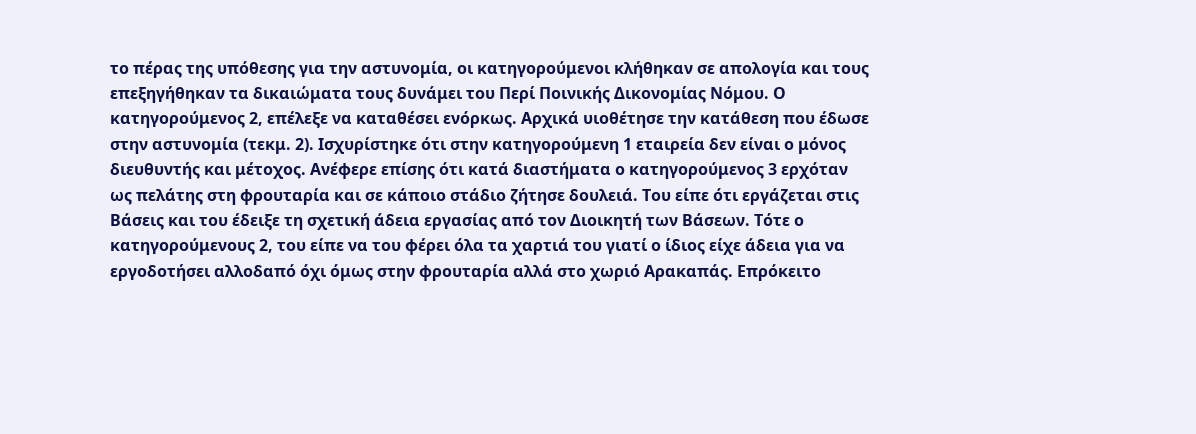το πέρας της υπόθεσης για την αστυνομία, οι κατηγορούμενοι κλήθηκαν σε απολογία και τους επεξηγήθηκαν τα δικαιώματα τους δυνάμει του Περί Ποινικής Δικονομίας Νόμου. Ο κατηγορούμενος 2, επέλεξε να καταθέσει ενόρκως. Αρχικά υιοθέτησε την κατάθεση που έδωσε στην αστυνομία (τεκμ. 2). Ισχυρίστηκε ότι στην κατηγορούμενη 1 εταιρεία δεν είναι ο μόνος διευθυντής και μέτοχος. Ανέφερε επίσης ότι κατά διαστήματα ο κατηγορούμενος 3 ερχόταν ως πελάτης στη φρουταρία και σε κάποιο στάδιο ζήτησε δουλειά. Του είπε ότι εργάζεται στις Βάσεις και του έδειξε τη σχετική άδεια εργασίας από τον Διοικητή των Βάσεων. Τότε ο κατηγορούμενους 2, του είπε να του φέρει όλα τα χαρτιά του γιατί ο ίδιος είχε άδεια για να εργοδοτήσει αλλοδαπό όχι όμως στην φρουταρία αλλά στο χωριό Αρακαπάς. Επρόκειτο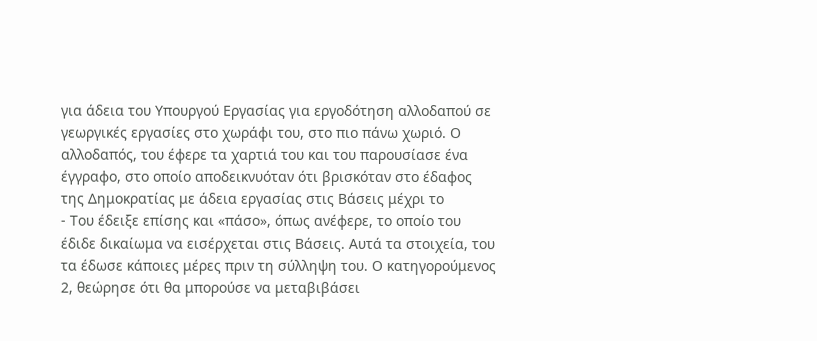για άδεια του Υπουργού Εργασίας για εργοδότηση αλλοδαπού σε γεωργικές εργασίες στο χωράφι του, στο πιο πάνω χωριό. Ο αλλοδαπός, του έφερε τα χαρτιά του και του παρουσίασε ένα έγγραφο, στο οποίο αποδεικνυόταν ότι βρισκόταν στο έδαφος της Δημοκρατίας με άδεια εργασίας στις Βάσεις μέχρι το
- Του έδειξε επίσης και «πάσο», όπως ανέφερε, το οποίο του έδιδε δικαίωμα να εισέρχεται στις Βάσεις. Αυτά τα στοιχεία, του τα έδωσε κάποιες μέρες πριν τη σύλληψη του. Ο κατηγορούμενος 2, θεώρησε ότι θα μπορούσε να μεταβιβάσει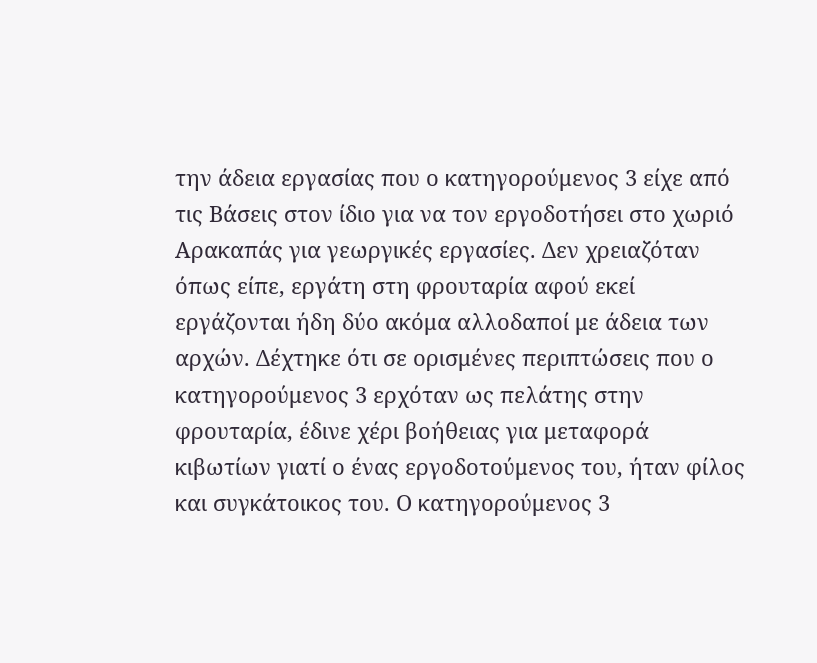την άδεια εργασίας που ο κατηγορούμενος 3 είχε από τις Βάσεις στον ίδιο για να τον εργοδοτήσει στο χωριό Αρακαπάς για γεωργικές εργασίες. Δεν χρειαζόταν όπως είπε, εργάτη στη φρουταρία αφού εκεί εργάζονται ήδη δύο ακόμα αλλοδαποί με άδεια των αρχών. Δέχτηκε ότι σε ορισμένες περιπτώσεις που ο κατηγορούμενος 3 ερχόταν ως πελάτης στην φρουταρία, έδινε χέρι βοήθειας για μεταφορά κιβωτίων γιατί ο ένας εργοδοτούμενος του, ήταν φίλος και συγκάτοικος του. Ο κατηγορούμενος 3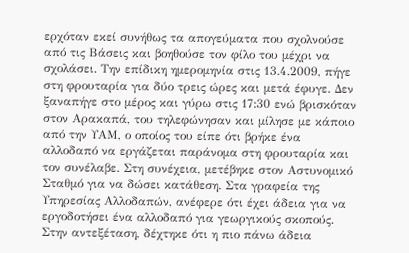ερχόταν εκεί συνήθως τα απογεύματα που σχολνούσε από τις Βάσεις και βοηθούσε τον φίλο του μέχρι να σχολάσει. Την επίδικη ημερομηνία στις 13.4.2009, πήγε στη φρουταρία για δύο τρεις ώρες και μετά έφυγε. Δεν ξαναπήγε στο μέρος και γύρω στις 17:30 ενώ βρισκόταν στον Αρακαπά, του τηλεφώνησαν και μίλησε με κάποιο από την ΥΑΜ, ο οποίος του είπε ότι βρήκε ένα αλλοδαπό να εργάζεται παράνομα στη φρουταρία και τον συνέλαβε. Στη συνέχεια, μετέβηκε στον Αστυνομικό Σταθμό για να δώσει κατάθεση. Στα γραφεία της Υπηρεσίας Αλλοδαπών, ανέφερε ότι έχει άδεια για να εργοδοτήσει ένα αλλοδαπό για γεωργικούς σκοπούς. Στην αντεξέταση, δέχτηκε ότι η πιο πάνω άδεια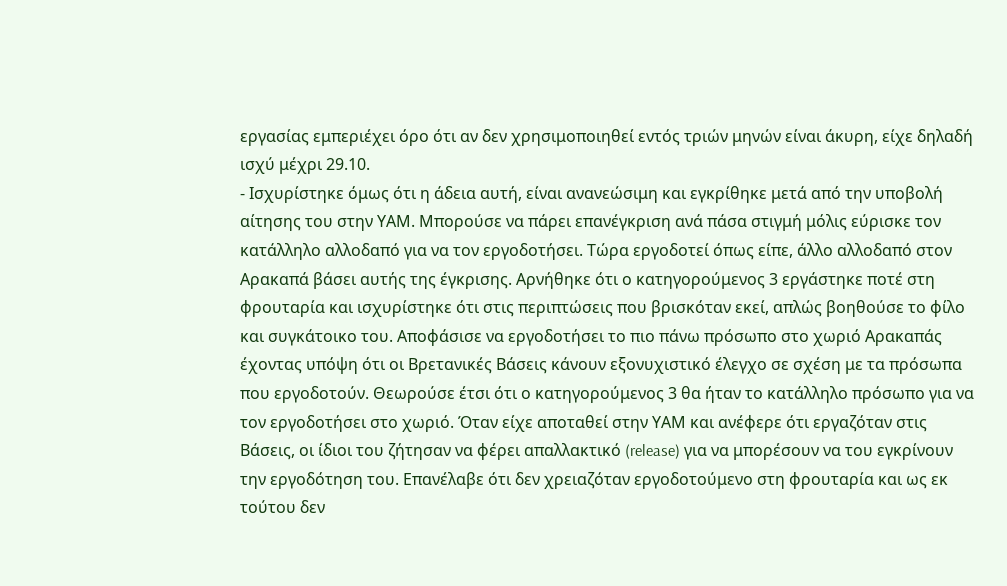εργασίας εμπεριέχει όρο ότι αν δεν χρησιμοποιηθεί εντός τριών μηνών είναι άκυρη, είχε δηλαδή ισχύ μέχρι 29.10.
- Ισχυρίστηκε όμως ότι η άδεια αυτή, είναι ανανεώσιμη και εγκρίθηκε μετά από την υποβολή αίτησης του στην ΥΑΜ. Μπορούσε να πάρει επανέγκριση ανά πάσα στιγμή μόλις εύρισκε τον κατάλληλο αλλοδαπό για να τον εργοδοτήσει. Τώρα εργοδοτεί όπως είπε, άλλο αλλοδαπό στον Αρακαπά βάσει αυτής της έγκρισης. Αρνήθηκε ότι ο κατηγορούμενος 3 εργάστηκε ποτέ στη φρουταρία και ισχυρίστηκε ότι στις περιπτώσεις που βρισκόταν εκεί, απλώς βοηθούσε το φίλο και συγκάτοικο του. Αποφάσισε να εργοδοτήσει το πιο πάνω πρόσωπο στο χωριό Αρακαπάς έχοντας υπόψη ότι οι Βρετανικές Βάσεις κάνουν εξονυχιστικό έλεγχο σε σχέση με τα πρόσωπα που εργοδοτούν. Θεωρούσε έτσι ότι ο κατηγορούμενος 3 θα ήταν το κατάλληλο πρόσωπο για να τον εργοδοτήσει στο χωριό. Όταν είχε αποταθεί στην ΥΑΜ και ανέφερε ότι εργαζόταν στις Βάσεις, οι ίδιοι του ζήτησαν να φέρει απαλλακτικό (release) για να μπορέσουν να του εγκρίνουν την εργοδότηση του. Επανέλαβε ότι δεν χρειαζόταν εργοδοτούμενο στη φρουταρία και ως εκ τούτου δεν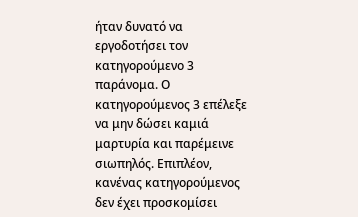ήταν δυνατό να εργοδοτήσει τον κατηγορούμενο 3 παράνομα. Ο κατηγορούμενος 3 επέλεξε να μην δώσει καμιά μαρτυρία και παρέμεινε σιωπηλός. Επιπλέον, κανένας κατηγορούμενος δεν έχει προσκομίσει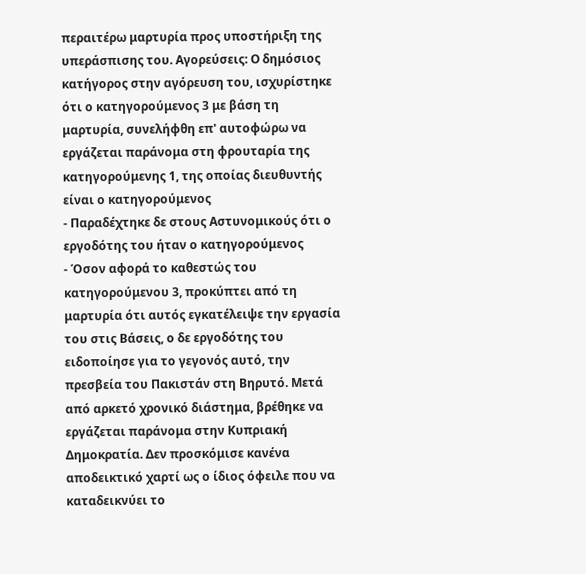περαιτέρω μαρτυρία προς υποστήριξη της υπεράσπισης του. Αγορεύσεις: Ο δημόσιος κατήγορος στην αγόρευση του, ισχυρίστηκε ότι ο κατηγορούμενος 3 με βάση τη μαρτυρία, συνελήφθη επ' αυτοφώρω να εργάζεται παράνομα στη φρουταρία της κατηγορούμενης 1, της οποίας διευθυντής είναι ο κατηγορούμενος
- Παραδέχτηκε δε στους Αστυνομικούς ότι ο εργοδότης του ήταν ο κατηγορούμενος
- Όσον αφορά το καθεστώς του κατηγορούμενου 3, προκύπτει από τη μαρτυρία ότι αυτός εγκατέλειψε την εργασία του στις Βάσεις, ο δε εργοδότης του ειδοποίησε για το γεγονός αυτό, την πρεσβεία του Πακιστάν στη Βηρυτό. Μετά από αρκετό χρονικό διάστημα, βρέθηκε να εργάζεται παράνομα στην Κυπριακή Δημοκρατία. Δεν προσκόμισε κανένα αποδεικτικό χαρτί ως ο ίδιος όφειλε που να καταδεικνύει το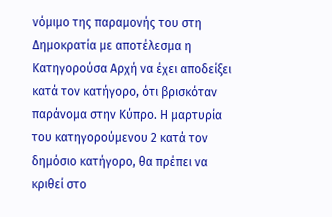νόμιμο της παραμονής του στη Δημοκρατία με αποτέλεσμα η Κατηγορούσα Αρχή να έχει αποδείξει κατά τον κατήγορο, ότι βρισκόταν παράνομα στην Κύπρο. Η μαρτυρία του κατηγορούμενου 2 κατά τον δημόσιο κατήγορο, θα πρέπει να κριθεί στο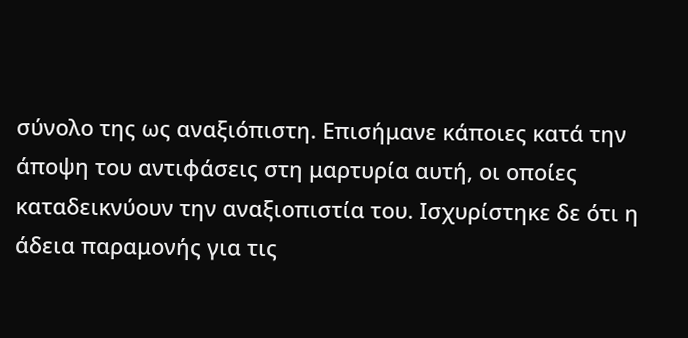σύνολο της ως αναξιόπιστη. Επισήμανε κάποιες κατά την άποψη του αντιφάσεις στη μαρτυρία αυτή, οι οποίες καταδεικνύουν την αναξιοπιστία του. Ισχυρίστηκε δε ότι η άδεια παραμονής για τις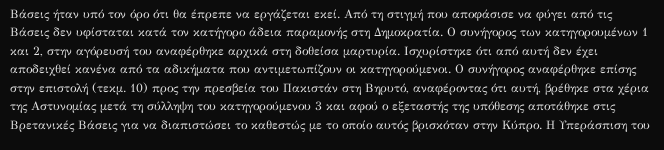Βάσεις ήταν υπό τον όρο ότι θα έπρεπε να εργάζεται εκεί. Από τη στιγμή που αποφάσισε να φύγει από τις Βάσεις δεν υφίσταται κατά τον κατήγορο άδεια παραμονής στη Δημοκρατία. Ο συνήγορος των κατηγορουμένων 1 και 2, στην αγόρευσή του αναφέρθηκε αρχικά στη δοθείσα μαρτυρία. Ισχυρίστηκε ότι από αυτή δεν έχει αποδειχθεί κανένα από τα αδικήματα που αντιμετωπίζουν οι κατηγορούμενοι. Ο συνήγορος αναφέρθηκε επίσης στην επιστολή (τεκμ. 10) προς την πρεσβεία του Πακιστάν στη Βηρυτό, αναφέροντας ότι αυτή, βρέθηκε στα χέρια της Αστυνομίας μετά τη σύλληψη του κατηγορούμενου 3 και αφού ο εξεταστής της υπόθεσης αποτάθηκε στις Βρετανικές Βάσεις για να διαπιστώσει το καθεστώς με το οποίο αυτός βρισκόταν στην Κύπρο. Η Υπεράσπιση του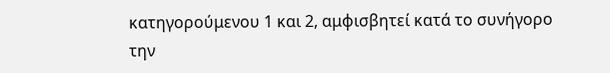κατηγορούμενου 1 και 2, αμφισβητεί κατά το συνήγορο την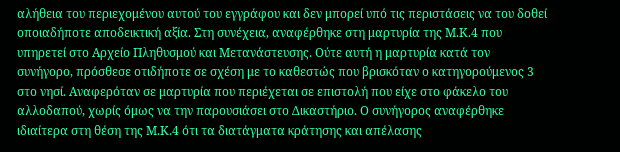αλήθεια του περιεχομένου αυτού του εγγράφου και δεν μπορεί υπό τις περιστάσεις να του δοθεί οποιαδήποτε αποδεικτική αξία. Στη συνέχεια, αναφέρθηκε στη μαρτυρία της Μ.Κ.4 που υπηρετεί στο Αρχείο Πληθυσμού και Μετανάστευσης. Ούτε αυτή η μαρτυρία κατά τον συνήγορο, πρόσθεσε οτιδήποτε σε σχέση με το καθεστώς που βρισκόταν ο κατηγορούμενος 3 στο νησί. Αναφερόταν σε μαρτυρία που περιέχεται σε επιστολή που είχε στο φάκελο του αλλοδαπού, χωρίς όμως να την παρουσιάσει στο Δικαστήριο. Ο συνήγορος αναφέρθηκε ιδιαίτερα στη θέση της Μ.Κ.4 ότι τα διατάγματα κράτησης και απέλασης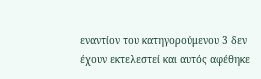εναντίον του κατηγορούμενου 3 δεν έχουν εκτελεστεί και αυτός αφέθηκε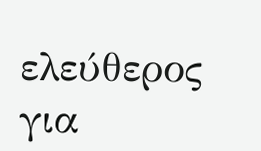ελεύθερος για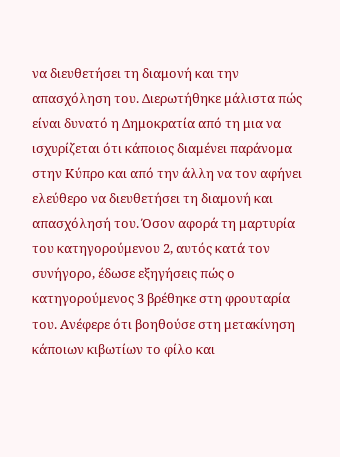να διευθετήσει τη διαμονή και την απασχόληση του. Διερωτήθηκε μάλιστα πώς είναι δυνατό η Δημοκρατία από τη μια να ισχυρίζεται ότι κάποιος διαμένει παράνομα στην Κύπρο και από την άλλη να τον αφήνει ελεύθερο να διευθετήσει τη διαμονή και απασχόλησή του. Όσον αφορά τη μαρτυρία του κατηγορούμενου 2, αυτός κατά τον συνήγορο, έδωσε εξηγήσεις πώς ο κατηγορούμενος 3 βρέθηκε στη φρουταρία του. Ανέφερε ότι βοηθούσε στη μετακίνηση κάποιων κιβωτίων το φίλο και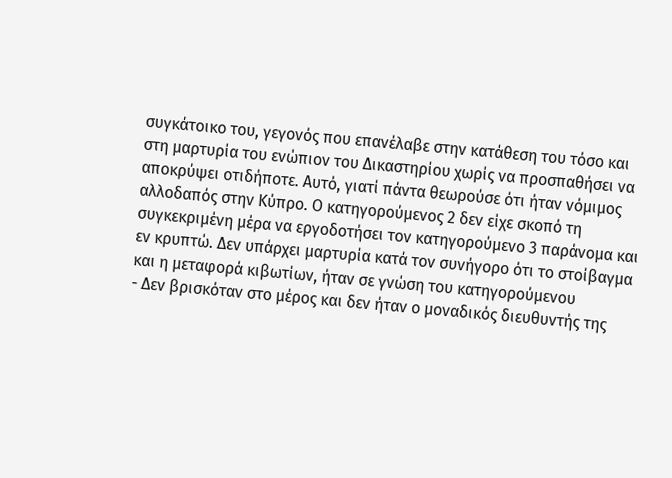συγκάτοικο του, γεγονός που επανέλαβε στην κατάθεση του τόσο και στη μαρτυρία του ενώπιον του Δικαστηρίου χωρίς να προσπαθήσει να αποκρύψει οτιδήποτε. Αυτό, γιατί πάντα θεωρούσε ότι ήταν νόμιμος αλλοδαπός στην Κύπρο. Ο κατηγορούμενος 2 δεν είχε σκοπό τη συγκεκριμένη μέρα να εργοδοτήσει τον κατηγορούμενο 3 παράνομα και εν κρυπτώ. Δεν υπάρχει μαρτυρία κατά τον συνήγορο ότι το στοίβαγμα και η μεταφορά κιβωτίων, ήταν σε γνώση του κατηγορούμενου
- Δεν βρισκόταν στο μέρος και δεν ήταν ο μοναδικός διευθυντής της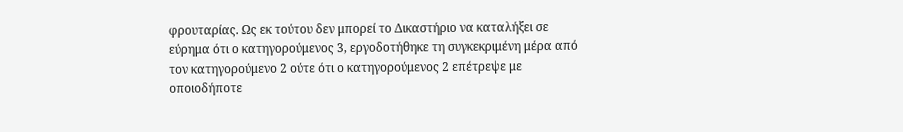φρουταρίας. Ως εκ τούτου δεν μπορεί το Δικαστήριο να καταλήξει σε εύρημα ότι ο κατηγορούμενος 3, εργοδοτήθηκε τη συγκεκριμένη μέρα από τον κατηγορούμενο 2 ούτε ότι ο κατηγορούμενος 2 επέτρεψε με οποιοδήποτε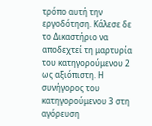τρόπο αυτή την εργοδότηση. Κάλεσε δε το Δικαστήριο να αποδεχτεί τη μαρτυρία του κατηγορούμενου 2 ως αξιόπιστη. Η συνήγορος του κατηγορούμενου 3 στη αγόρευση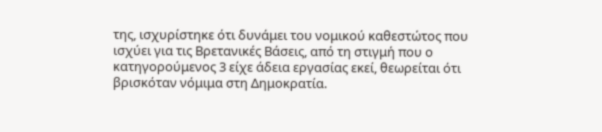της, ισχυρίστηκε ότι δυνάμει του νομικού καθεστώτος που ισχύει για τις Βρετανικές Βάσεις, από τη στιγμή που ο κατηγορούμενος 3 είχε άδεια εργασίας εκεί, θεωρείται ότι βρισκόταν νόμιμα στη Δημοκρατία.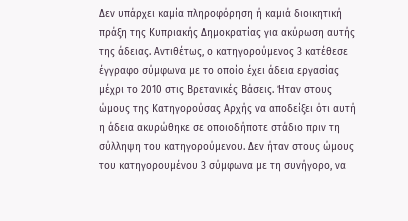Δεν υπάρχει καμία πληροφόρηση ή καμιά διοικητική πράξη της Κυπριακής Δημοκρατίας για ακύρωση αυτής της άδειας. Αντιθέτως, ο κατηγορούμενος 3 κατέθεσε έγγραφο σύμφωνα με το οποίο έχει άδεια εργασίας μέχρι το 2010 στις Βρετανικές Βάσεις. Ήταν στους ώμους της Κατηγορούσας Αρχής να αποδείξει ότι αυτή η άδεια ακυρώθηκε σε οποιοδήποτε στάδιο πριν τη σύλληψη του κατηγορούμενου. Δεν ήταν στους ώμους του κατηγορουμένου 3 σύμφωνα με τη συνήγορο, να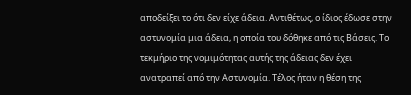αποδείξει το ότι δεν είχε άδεια. Αντιθέτως, ο ίδιος έδωσε στην αστυνομία μια άδεια, η οποία του δόθηκε από τις Βάσεις. Το τεκμήριο της νομιμότητας αυτής της άδειας δεν έχει ανατραπεί από την Αστυνομία. Τέλος ήταν η θέση της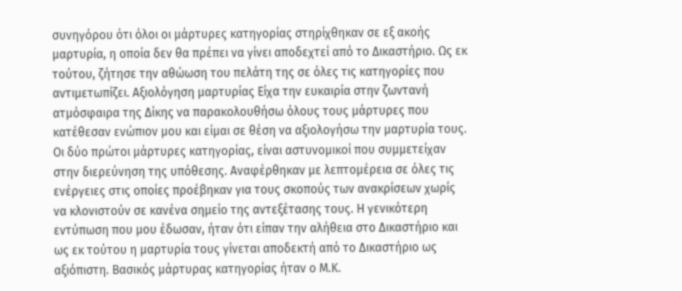συνηγόρου ότι όλοι οι μάρτυρες κατηγορίας στηρίχθηκαν σε εξ ακοής μαρτυρία, η οποία δεν θα πρέπει να γίνει αποδεχτεί από το Δικαστήριο. Ως εκ τούτου, ζήτησε την αθώωση του πελάτη της σε όλες τις κατηγορίες που αντιμετωπίζει. Αξιολόγηση μαρτυρίας Είχα την ευκαιρία στην ζωντανή ατμόσφαιρα της Δίκης να παρακολουθήσω όλους τους μάρτυρες που κατέθεσαν ενώπιον μου και είμαι σε θέση να αξιολογήσω την μαρτυρία τους. Οι δύο πρώτοι μάρτυρες κατηγορίας, είναι αστυνομικοί που συμμετείχαν στην διερεύνηση της υπόθεσης. Αναφέρθηκαν με λεπτομέρεια σε όλες τις ενέργειες στις οποίες προέβηκαν για τους σκοπούς των ανακρίσεων χωρίς να κλονιστούν σε κανένα σημείο της αντεξέτασης τους. Η γενικότερη εντύπωση που μου έδωσαν, ήταν ότι είπαν την αλήθεια στο Δικαστήριο και ως εκ τούτου η μαρτυρία τους γίνεται αποδεκτή από το Δικαστήριο ως αξιόπιστη. Βασικός μάρτυρας κατηγορίας ήταν ο Μ.Κ.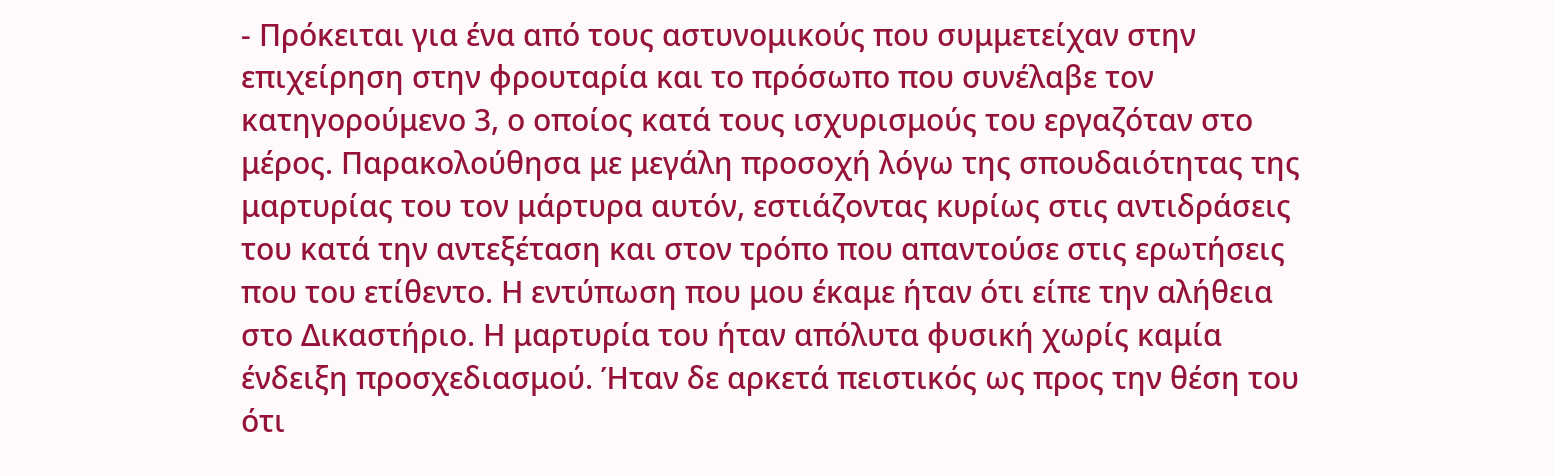- Πρόκειται για ένα από τους αστυνομικούς που συμμετείχαν στην επιχείρηση στην φρουταρία και το πρόσωπο που συνέλαβε τον κατηγορούμενο 3, ο οποίος κατά τους ισχυρισμούς του εργαζόταν στο μέρος. Παρακολούθησα με μεγάλη προσοχή λόγω της σπουδαιότητας της μαρτυρίας του τον μάρτυρα αυτόν, εστιάζοντας κυρίως στις αντιδράσεις του κατά την αντεξέταση και στον τρόπο που απαντούσε στις ερωτήσεις που του ετίθεντο. Η εντύπωση που μου έκαμε ήταν ότι είπε την αλήθεια στο Δικαστήριο. Η μαρτυρία του ήταν απόλυτα φυσική χωρίς καμία ένδειξη προσχεδιασμού. Ήταν δε αρκετά πειστικός ως προς την θέση του ότι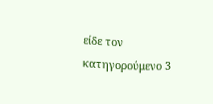είδε τον κατηγορούμενο 3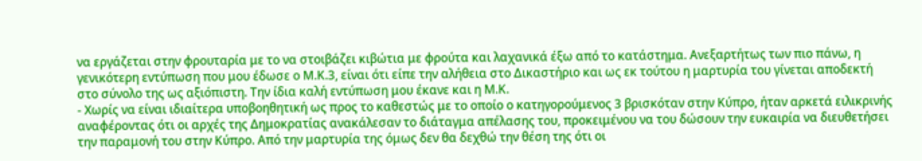να εργάζεται στην φρουταρία με το να στοιβάζει κιβώτια με φρούτα και λαχανικά έξω από το κατάστημα. Ανεξαρτήτως των πιο πάνω, η γενικότερη εντύπωση που μου έδωσε ο Μ.Κ.3, είναι ότι είπε την αλήθεια στο Δικαστήριο και ως εκ τούτου η μαρτυρία του γίνεται αποδεκτή στο σύνολο της ως αξιόπιστη. Την ίδια καλή εντύπωση μου έκανε και η Μ.Κ.
- Χωρίς να είναι ιδιαίτερα υποβοηθητική ως προς το καθεστώς με το οποίο ο κατηγορούμενος 3 βρισκόταν στην Κύπρο, ήταν αρκετά ειλικρινής αναφέροντας ότι οι αρχές της Δημοκρατίας ανακάλεσαν το διάταγμα απέλασης του, προκειμένου να του δώσουν την ευκαιρία να διευθετήσει την παραμονή του στην Κύπρο. Από την μαρτυρία της όμως δεν θα δεχθώ την θέση της ότι οι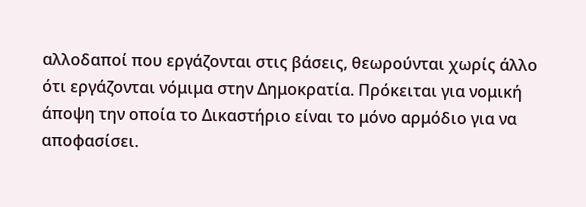αλλοδαποί που εργάζονται στις βάσεις, θεωρούνται χωρίς άλλο ότι εργάζονται νόμιμα στην Δημοκρατία. Πρόκειται για νομική άποψη την οποία το Δικαστήριο είναι το μόνο αρμόδιο για να αποφασίσει.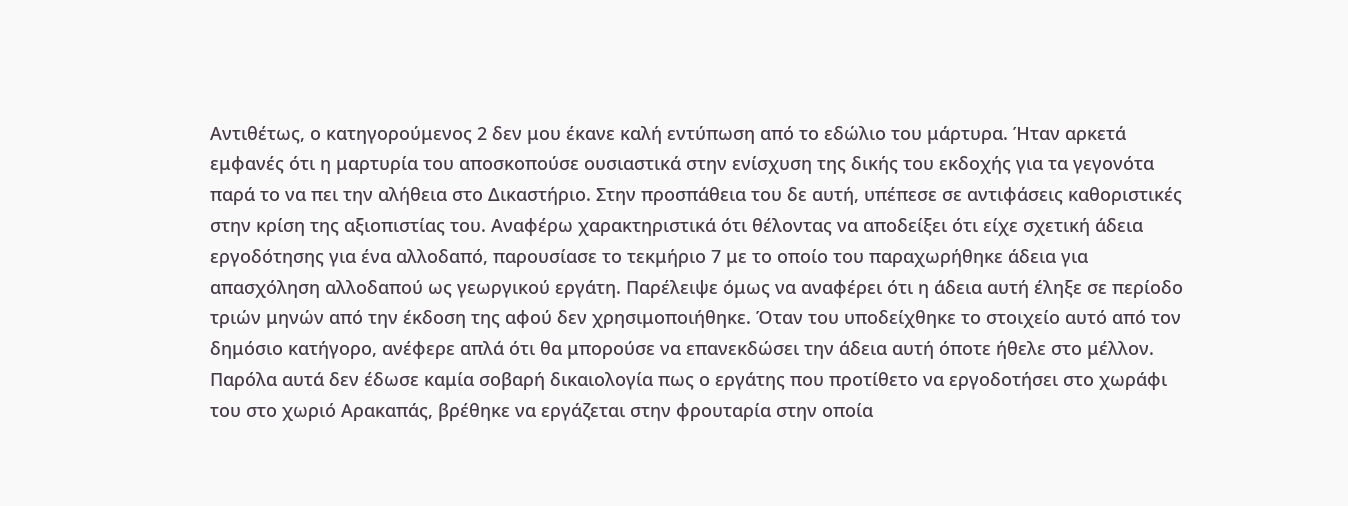Αντιθέτως, ο κατηγορούμενος 2 δεν μου έκανε καλή εντύπωση από το εδώλιο του μάρτυρα. Ήταν αρκετά εμφανές ότι η μαρτυρία του αποσκοπούσε ουσιαστικά στην ενίσχυση της δικής του εκδοχής για τα γεγονότα παρά το να πει την αλήθεια στο Δικαστήριο. Στην προσπάθεια του δε αυτή, υπέπεσε σε αντιφάσεις καθοριστικές στην κρίση της αξιοπιστίας του. Αναφέρω χαρακτηριστικά ότι θέλοντας να αποδείξει ότι είχε σχετική άδεια εργοδότησης για ένα αλλοδαπό, παρουσίασε το τεκμήριο 7 με το οποίο του παραχωρήθηκε άδεια για απασχόληση αλλοδαπού ως γεωργικού εργάτη. Παρέλειψε όμως να αναφέρει ότι η άδεια αυτή έληξε σε περίοδο τριών μηνών από την έκδοση της αφού δεν χρησιμοποιήθηκε. Όταν του υποδείχθηκε το στοιχείο αυτό από τον δημόσιο κατήγορο, ανέφερε απλά ότι θα μπορούσε να επανεκδώσει την άδεια αυτή όποτε ήθελε στο μέλλον. Παρόλα αυτά δεν έδωσε καμία σοβαρή δικαιολογία πως ο εργάτης που προτίθετο να εργοδοτήσει στο χωράφι του στο χωριό Αρακαπάς, βρέθηκε να εργάζεται στην φρουταρία στην οποία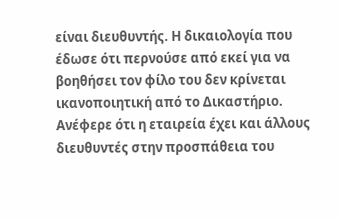είναι διευθυντής. Η δικαιολογία που έδωσε ότι περνούσε από εκεί για να βοηθήσει τον φίλο του δεν κρίνεται ικανοποιητική από το Δικαστήριο. Ανέφερε ότι η εταιρεία έχει και άλλους διευθυντές στην προσπάθεια του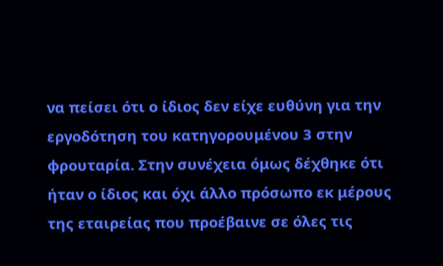να πείσει ότι ο ίδιος δεν είχε ευθύνη για την εργοδότηση του κατηγορουμένου 3 στην φρουταρία. Στην συνέχεια όμως δέχθηκε ότι ήταν ο ίδιος και όχι άλλο πρόσωπο εκ μέρους της εταιρείας που προέβαινε σε όλες τις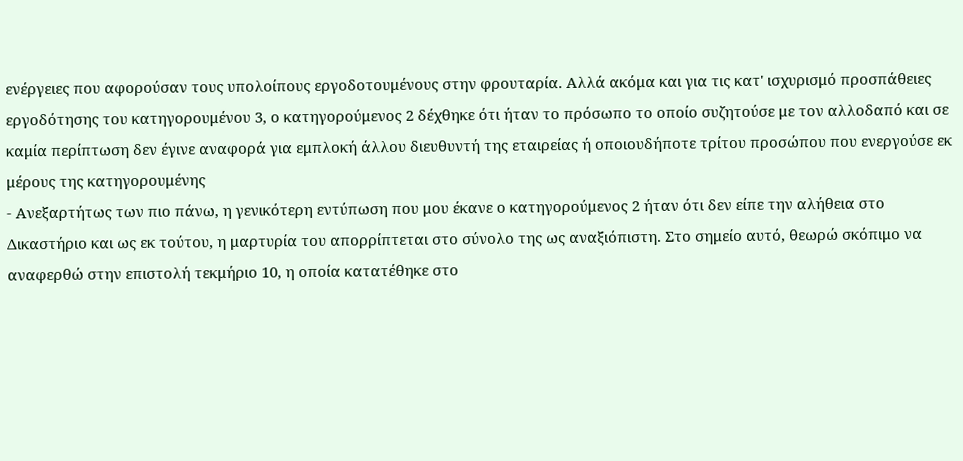ενέργειες που αφορούσαν τους υπολοίπους εργοδοτουμένους στην φρουταρία. Αλλά ακόμα και για τις κατ' ισχυρισμό προσπάθειες εργοδότησης του κατηγορουμένου 3, ο κατηγορούμενος 2 δέχθηκε ότι ήταν το πρόσωπο το οποίο συζητούσε με τον αλλοδαπό και σε καμία περίπτωση δεν έγινε αναφορά για εμπλοκή άλλου διευθυντή της εταιρείας ή οποιουδήποτε τρίτου προσώπου που ενεργούσε εκ μέρους της κατηγορουμένης
- Ανεξαρτήτως των πιο πάνω, η γενικότερη εντύπωση που μου έκανε ο κατηγορούμενος 2 ήταν ότι δεν είπε την αλήθεια στο Δικαστήριο και ως εκ τούτου, η μαρτυρία του απορρίπτεται στο σύνολο της ως αναξιόπιστη. Στο σημείο αυτό, θεωρώ σκόπιμο να αναφερθώ στην επιστολή τεκμήριο 10, η οποία κατατέθηκε στο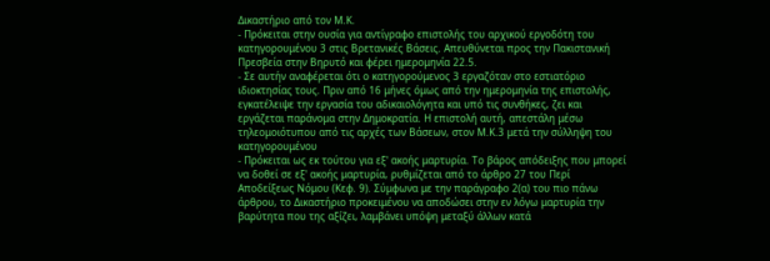Δικαστήριο από τον Μ.Κ.
- Πρόκειται στην ουσία για αντίγραφο επιστολής του αρχικού εργοδότη του κατηγορουμένου 3 στις Βρετανικές Βάσεις. Απευθύνεται προς την Πακιστανική Πρεσβεία στην Βηρυτό και φέρει ημερομηνία 22.5.
- Σε αυτήν αναφέρεται ότι ο κατηγορούμενος 3 εργαζόταν στο εστιατόριο ιδιοκτησίας τους. Πριν από 16 μήνες όμως από την ημερομηνία της επιστολής, εγκατέλειψε την εργασία του αδικαιολόγητα και υπό τις συνθήκες, ζει και εργάζεται παράνομα στην Δημοκρατία. Η επιστολή αυτή, απεστάλη μέσω τηλεομοιότυπου από τις αρχές των Βάσεων, στον Μ.Κ.3 μετά την σύλληψη του κατηγορουμένου
- Πρόκειται ως εκ τούτου για εξ' ακοής μαρτυρία. Το βάρος απόδειξης που μπορεί να δοθεί σε εξ' ακοής μαρτυρία, ρυθμίζεται από το άρθρο 27 του Περί Αποδείξεως Νόμου (Κεφ. 9). Σύμφωνα με την παράγραφο 2(α) του πιο πάνω άρθρου, το Δικαστήριο προκειμένου να αποδώσει στην εν λόγω μαρτυρία την βαρύτητα που της αξίζει, λαμβάνει υπόψη μεταξύ άλλων κατά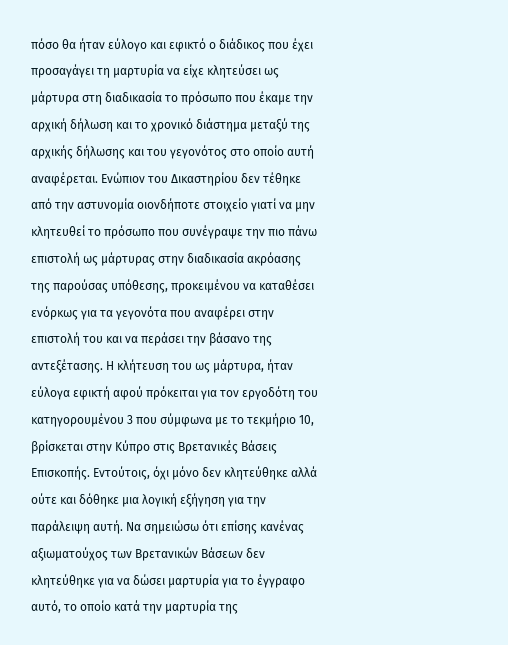πόσο θα ήταν εύλογο και εφικτό ο διάδικος που έχει προσαγάγει τη μαρτυρία να είχε κλητεύσει ως μάρτυρα στη διαδικασία το πρόσωπο που έκαμε την αρχική δήλωση και το χρονικό διάστημα μεταξύ της αρχικής δήλωσης και του γεγονότος στο οποίο αυτή αναφέρεται. Ενώπιον του Δικαστηρίου δεν τέθηκε από την αστυνομία οιονδήποτε στοιχείο γιατί να μην κλητευθεί το πρόσωπο που συνέγραψε την πιο πάνω επιστολή ως μάρτυρας στην διαδικασία ακρόασης της παρούσας υπόθεσης, προκειμένου να καταθέσει ενόρκως για τα γεγονότα που αναφέρει στην επιστολή του και να περάσει την βάσανο της αντεξέτασης. Η κλήτευση του ως μάρτυρα, ήταν εύλογα εφικτή αφού πρόκειται για τον εργοδότη του κατηγορουμένου 3 που σύμφωνα με το τεκμήριο 10, βρίσκεται στην Κύπρο στις Βρετανικές Βάσεις Επισκοπής. Εντούτοις, όχι μόνο δεν κλητεύθηκε αλλά ούτε και δόθηκε μια λογική εξήγηση για την παράλειψη αυτή. Να σημειώσω ότι επίσης κανένας αξιωματούχος των Βρετανικών Βάσεων δεν κλητεύθηκε για να δώσει μαρτυρία για το έγγραφο αυτό, το οποίο κατά την μαρτυρία της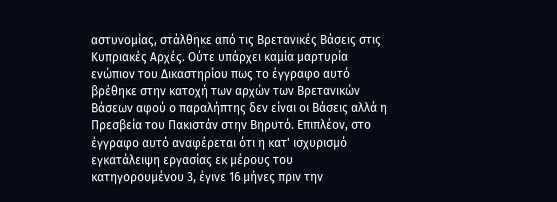αστυνομίας, στάλθηκε από τις Βρετανικές Βάσεις στις Κυπριακές Αρχές. Ούτε υπάρχει καμία μαρτυρία ενώπιον του Δικαστηρίου πως το έγγραφο αυτό βρέθηκε στην κατοχή των αρχών των Βρετανικών Βάσεων αφού ο παραλήπτης δεν είναι οι Βάσεις αλλά η Πρεσβεία του Πακιστάν στην Βηρυτό. Επιπλέον, στο έγγραφο αυτό αναφέρεται ότι η κατ' ισχυρισμό εγκατάλειψη εργασίας εκ μέρους του κατηγορουμένου 3, έγινε 16 μήνες πριν την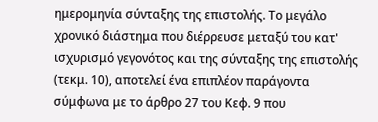ημερομηνία σύνταξης της επιστολής. Το μεγάλο χρονικό διάστημα που διέρρευσε μεταξύ του κατ' ισχυρισμό γεγονότος και της σύνταξης της επιστολής (τεκμ. 10), αποτελεί ένα επιπλέον παράγοντα σύμφωνα με το άρθρο 27 του Κεφ. 9 που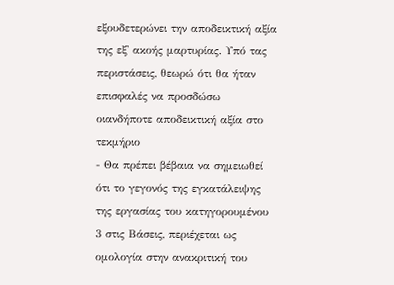εξουδετερώνει την αποδεικτική αξία της εξ' ακοής μαρτυρίας. Υπό τας περιστάσεις, θεωρώ ότι θα ήταν επισφαλές να προσδώσω οιανδήποτε αποδεικτική αξία στο τεκμήριο
- Θα πρέπει βέβαια να σημειωθεί ότι το γεγονός της εγκατάλειψης της εργασίας του κατηγορουμένου 3 στις Βάσεις, περιέχεται ως ομολογία στην ανακριτική του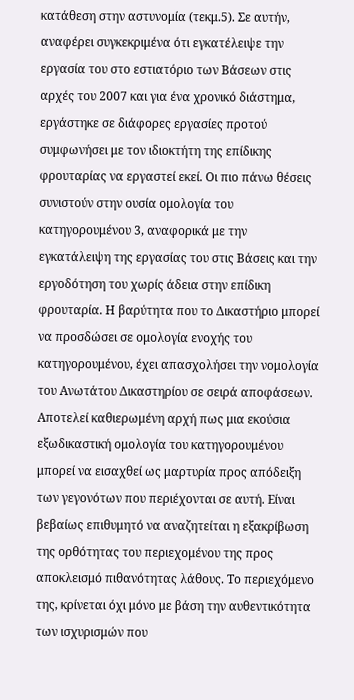κατάθεση στην αστυνομία (τεκμ.5). Σε αυτήν, αναφέρει συγκεκριμένα ότι εγκατέλειψε την εργασία του στο εστιατόριο των Βάσεων στις αρχές του 2007 και για ένα χρονικό διάστημα, εργάστηκε σε διάφορες εργασίες προτού συμφωνήσει με τον ιδιοκτήτη της επίδικης φρουταρίας να εργαστεί εκεί. Οι πιο πάνω θέσεις συνιστούν στην ουσία ομολογία του κατηγορουμένου 3, αναφορικά με την εγκατάλειψη της εργασίας του στις Βάσεις και την εργοδότηση του χωρίς άδεια στην επίδικη φρουταρία. Η βαρύτητα που το Δικαστήριο μπορεί να προσδώσει σε ομολογία ενοχής του κατηγορουμένου, έχει απασχολήσει την νομολογία του Ανωτάτου Δικαστηρίου σε σειρά αποφάσεων. Αποτελεί καθιερωμένη αρχή πως μια εκούσια εξωδικαστική ομολογία του κατηγορουμένου μπορεί να εισαχθεί ως μαρτυρία προς απόδειξη των γεγονότων που περιέχονται σε αυτή. Είναι βεβαίως επιθυμητό να αναζητείται η εξακρίβωση της ορθότητας του περιεχομένου της προς αποκλεισμό πιθανότητας λάθους. Το περιεχόμενο της, κρίνεται όχι μόνο με βάση την αυθεντικότητα των ισχυρισμών που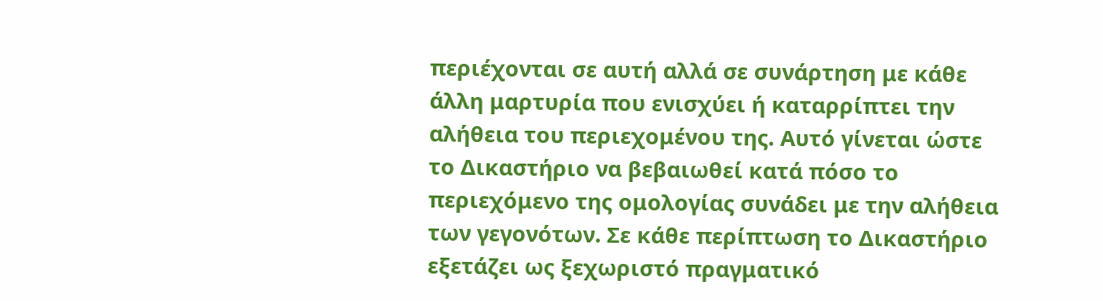περιέχονται σε αυτή αλλά σε συνάρτηση με κάθε άλλη μαρτυρία που ενισχύει ή καταρρίπτει την αλήθεια του περιεχομένου της. Αυτό γίνεται ώστε το Δικαστήριο να βεβαιωθεί κατά πόσο το περιεχόμενο της ομολογίας συνάδει με την αλήθεια των γεγονότων. Σε κάθε περίπτωση το Δικαστήριο εξετάζει ως ξεχωριστό πραγματικό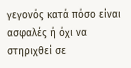γεγονός κατά πόσο είναι ασφαλές ή όχι να στηριχθεί σε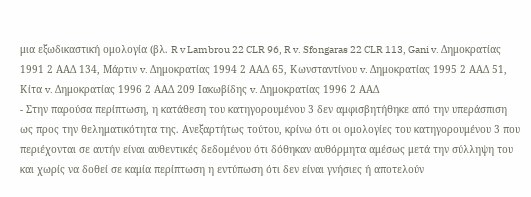μια εξωδικαστική ομολογία (βλ. R v Lambrou 22 CLR 96, R v. Sfongaras 22 CLR 113, Gani v. Δημοκρατίας 1991 2 ΑΑΔ 134, Μάρτιν v. Δημοκρατίας 1994 2 ΑΑΔ 65, Κωνσταντίνου v. Δημοκρατίας 1995 2 ΑΑΔ 51, Κίτα v. Δημοκρατίας 1996 2 ΑΑΔ 209 Ιακωβίδης v. Δημοκρατίας 1996 2 ΑΑΔ
- Στην παρούσα περίπτωση, η κατάθεση του κατηγορουμένου 3 δεν αμφισβητήθηκε από την υπεράσπιση ως προς την θεληματικότητα της. Ανεξαρτήτως τούτου, κρίνω ότι οι ομολογίες του κατηγορουμένου 3 που περιέχονται σε αυτήν είναι αυθεντικές δεδομένου ότι δόθηκαν αυθόρμητα αμέσως μετά την σύλληψη του και χωρίς να δοθεί σε καμία περίπτωση η εντύπωση ότι δεν είναι γνήσιες ή αποτελούν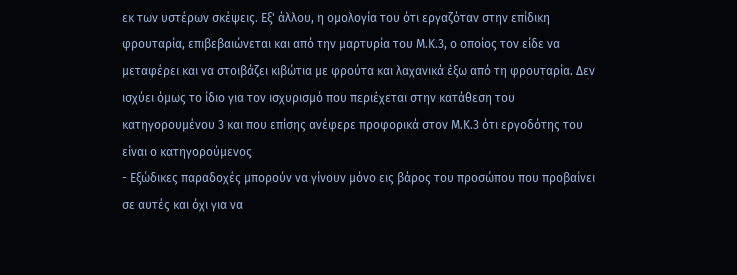εκ των υστέρων σκέψεις. Εξ' άλλου, η ομολογία του ότι εργαζόταν στην επίδικη φρουταρία, επιβεβαιώνεται και από την μαρτυρία του Μ.Κ.3, ο οποίος τον είδε να μεταφέρει και να στοιβάζει κιβώτια με φρούτα και λαχανικά έξω από τη φρουταρία. Δεν ισχύει όμως το ίδιο για τον ισχυρισμό που περιέχεται στην κατάθεση του κατηγορουμένου 3 και που επίσης ανέφερε προφορικά στον Μ.Κ.3 ότι εργοδότης του είναι ο κατηγορούμενος
- Εξώδικες παραδοχές μπορούν να γίνουν μόνο εις βάρος του προσώπου που προβαίνει σε αυτές και όχι για να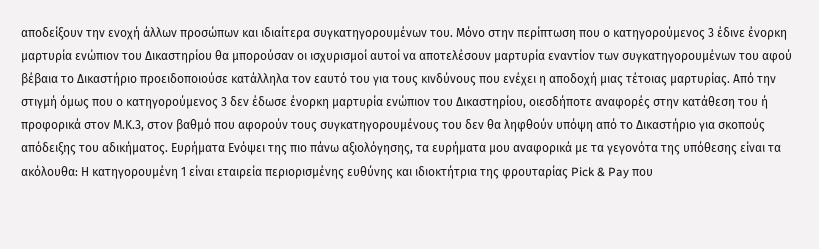αποδείξουν την ενοχή άλλων προσώπων και ιδιαίτερα συγκατηγορουμένων του. Μόνο στην περίπτωση που ο κατηγορούμενος 3 έδινε ένορκη μαρτυρία ενώπιον του Δικαστηρίου θα μπορούσαν οι ισχυρισμοί αυτοί να αποτελέσουν μαρτυρία εναντίον των συγκατηγορουμένων του αφού βέβαια το Δικαστήριο προειδοποιούσε κατάλληλα τον εαυτό του για τους κινδύνους που ενέχει η αποδοχή μιας τέτοιας μαρτυρίας. Από την στιγμή όμως που ο κατηγορούμενος 3 δεν έδωσε ένορκη μαρτυρία ενώπιον του Δικαστηρίου, οιεσδήποτε αναφορές στην κατάθεση του ή προφορικά στον Μ.Κ.3, στον βαθμό που αφορούν τους συγκατηγορουμένους του δεν θα ληφθούν υπόψη από το Δικαστήριο για σκοπούς απόδειξης του αδικήματος. Ευρήματα Ενόψει της πιο πάνω αξιολόγησης, τα ευρήματα μου αναφορικά με τα γεγονότα της υπόθεσης είναι τα ακόλουθα: Η κατηγορουμένη 1 είναι εταιρεία περιορισμένης ευθύνης και ιδιοκτήτρια της φρουταρίας Pick & Pay που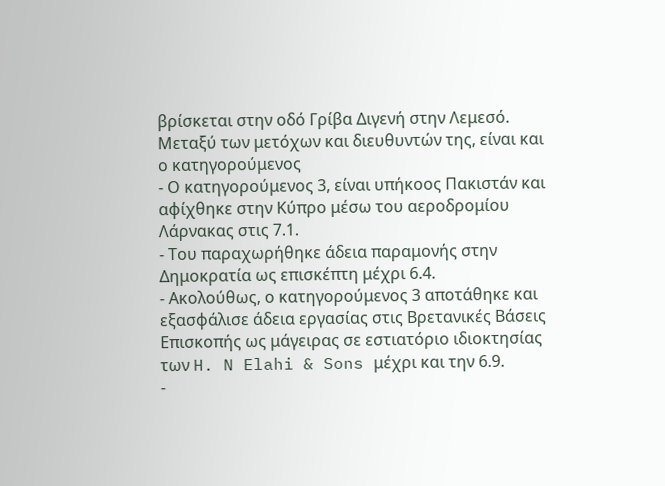βρίσκεται στην οδό Γρίβα Διγενή στην Λεμεσό. Μεταξύ των μετόχων και διευθυντών της, είναι και ο κατηγορούμενος
- Ο κατηγορούμενος 3, είναι υπήκοος Πακιστάν και αφίχθηκε στην Κύπρο μέσω του αεροδρομίου Λάρνακας στις 7.1.
- Του παραχωρήθηκε άδεια παραμονής στην Δημοκρατία ως επισκέπτη μέχρι 6.4.
- Ακολούθως, ο κατηγορούμενος 3 αποτάθηκε και εξασφάλισε άδεια εργασίας στις Βρετανικές Βάσεις Επισκοπής ως μάγειρας σε εστιατόριο ιδιοκτησίας των H. N Elahi & Sons μέχρι και την 6.9.
-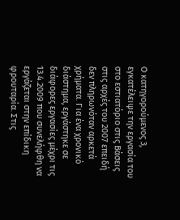Ο κατηγορούμενος 3, εγκατέλειψε την εργασία του στο εστιατόριο στις Βάσεις στις αρχές του 2007 επειδή δεν πληρωνόταν αρκετά χρήματα. Για ένα χρονικό διάστημα, εργάστηκε σε διάφορες εργασίες μέχρι τις 13.4.2009 που συνελήφθη να εργάζεται στην επίδικη φρουταρία. Στις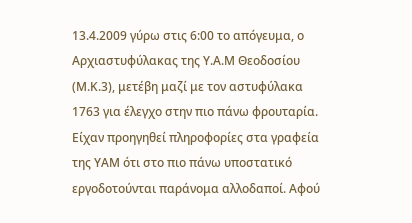13.4.2009 γύρω στις 6:00 το απόγευμα, ο Αρχιαστυφύλακας της Υ.Α.Μ Θεοδοσίου (Μ.Κ.3), μετέβη μαζί με τον αστυφύλακα 1763 για έλεγχο στην πιο πάνω φρουταρία. Είχαν προηγηθεί πληροφορίες στα γραφεία της ΥΑΜ ότι στο πιο πάνω υποστατικό εργοδοτούνται παράνομα αλλοδαποί. Αφού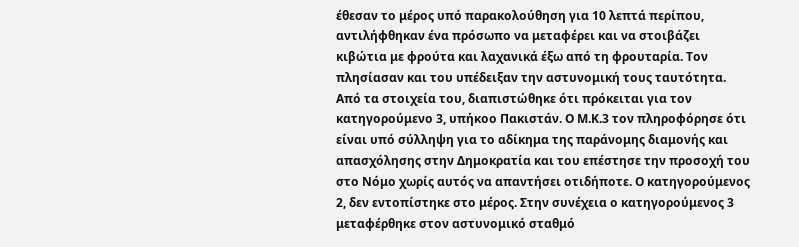έθεσαν το μέρος υπό παρακολούθηση για 10 λεπτά περίπου, αντιλήφθηκαν ένα πρόσωπο να μεταφέρει και να στοιβάζει κιβώτια με φρούτα και λαχανικά έξω από τη φρουταρία. Τον πλησίασαν και του υπέδειξαν την αστυνομική τους ταυτότητα. Από τα στοιχεία του, διαπιστώθηκε ότι πρόκειται για τον κατηγορούμενο 3, υπήκοο Πακιστάν. Ο Μ.Κ.3 τον πληροφόρησε ότι είναι υπό σύλληψη για το αδίκημα της παράνομης διαμονής και απασχόλησης στην Δημοκρατία και του επέστησε την προσοχή του στο Νόμο χωρίς αυτός να απαντήσει οτιδήποτε. Ο κατηγορούμενος 2, δεν εντοπίστηκε στο μέρος. Στην συνέχεια ο κατηγορούμενος 3 μεταφέρθηκε στον αστυνομικό σταθμό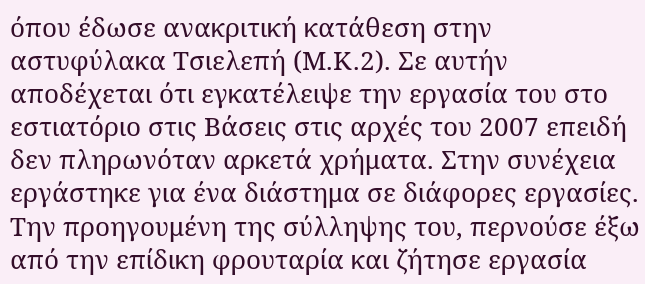όπου έδωσε ανακριτική κατάθεση στην αστυφύλακα Τσιελεπή (Μ.Κ.2). Σε αυτήν αποδέχεται ότι εγκατέλειψε την εργασία του στο εστιατόριο στις Βάσεις στις αρχές του 2007 επειδή δεν πληρωνόταν αρκετά χρήματα. Στην συνέχεια εργάστηκε για ένα διάστημα σε διάφορες εργασίες. Την προηγουμένη της σύλληψης του, περνούσε έξω από την επίδικη φρουταρία και ζήτησε εργασία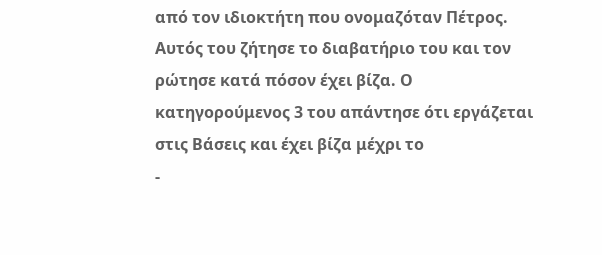από τον ιδιοκτήτη που ονομαζόταν Πέτρος. Αυτός του ζήτησε το διαβατήριο του και τον ρώτησε κατά πόσον έχει βίζα. Ο κατηγορούμενος 3 του απάντησε ότι εργάζεται στις Βάσεις και έχει βίζα μέχρι το
-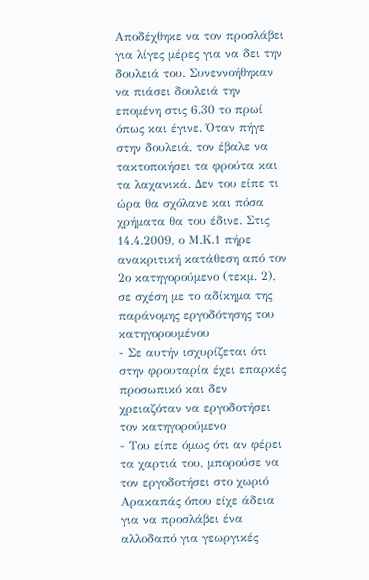Αποδέχθηκε να τον προσλάβει για λίγες μέρες για να δει την δουλειά του. Συνεννοήθηκαν να πιάσει δουλειά την επομένη στις 6.30 το πρωί όπως και έγινε. Όταν πήγε στην δουλειά, τον έβαλε να τακτοποιήσει τα φρούτα και τα λαχανικά. Δεν του είπε τι ώρα θα σχόλανε και πόσα χρήματα θα του έδινε. Στις 14.4.2009, ο Μ.Κ.1 πήρε ανακριτική κατάθεση από τον 2ο κατηγορούμενο (τεκμ. 2), σε σχέση με το αδίκημα της παράνομης εργοδότησης του κατηγορουμένου
- Σε αυτήν ισχυρίζεται ότι στην φρουταρία έχει επαρκές προσωπικό και δεν χρειαζόταν να εργοδοτήσει τον κατηγορούμενο
- Του είπε όμως ότι αν φέρει τα χαρτιά του, μπορούσε να τον εργοδοτήσει στο χωριό Αρακαπάς όπου είχε άδεια για να προσλάβει ένα αλλοδαπό για γεωργικές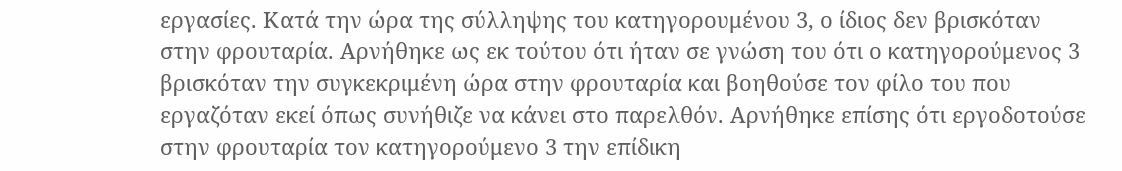εργασίες. Κατά την ώρα της σύλληψης του κατηγορουμένου 3, ο ίδιος δεν βρισκόταν στην φρουταρία. Αρνήθηκε ως εκ τούτου ότι ήταν σε γνώση του ότι ο κατηγορούμενος 3 βρισκόταν την συγκεκριμένη ώρα στην φρουταρία και βοηθούσε τον φίλο του που εργαζόταν εκεί όπως συνήθιζε να κάνει στο παρελθόν. Αρνήθηκε επίσης ότι εργοδοτούσε στην φρουταρία τον κατηγορούμενο 3 την επίδικη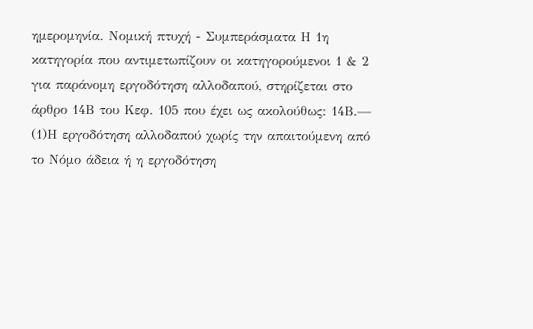ημερομηνία. Νομική πτυχή - Συμπεράσματα Η 1η κατηγορία που αντιμετωπίζουν οι κατηγορούμενοι 1 & 2 για παράνομη εργοδότηση αλλοδαπού, στηρίζεται στο άρθρο 14Β του Κεφ. 105 που έχει ως ακολούθως: 14Β.—
(1)Η εργοδότηση αλλοδαπού χωρίς την απαιτούμενη από το Νόμο άδεια ή η εργοδότηση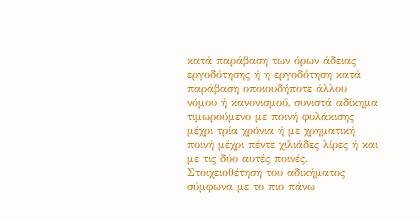κατά παράβαση των όρων άδειας εργοδότησης ή η εργοδότηση κατά παράβαση οποιουδήποτε άλλου νόμου ή κανονισμού, συνιστά αδίκημα τιμωρούμενο με ποινή φυλάκισης μέχρι τρία χρόνια ή με χρηματική ποινή μέχρι πέντε χιλιάδες λίρες ή και με τις δύο αυτές ποινές. Στοιχειοθέτηση του αδικήματος σύμφωνα με το πιο πάνω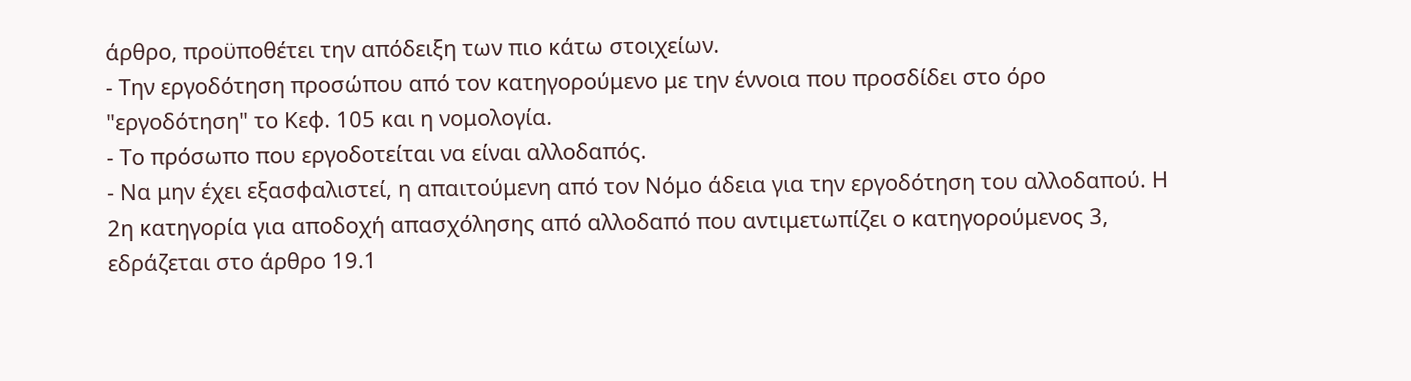άρθρο, προϋποθέτει την απόδειξη των πιο κάτω στοιχείων.
- Την εργοδότηση προσώπου από τον κατηγορούμενο με την έννοια που προσδίδει στο όρο "εργοδότηση" το Κεφ. 105 και η νομολογία.
- Το πρόσωπο που εργοδοτείται να είναι αλλοδαπός.
- Να μην έχει εξασφαλιστεί, η απαιτούμενη από τον Νόμο άδεια για την εργοδότηση του αλλοδαπού. Η 2η κατηγορία για αποδοχή απασχόλησης από αλλοδαπό που αντιμετωπίζει ο κατηγορούμενος 3, εδράζεται στο άρθρο 19.1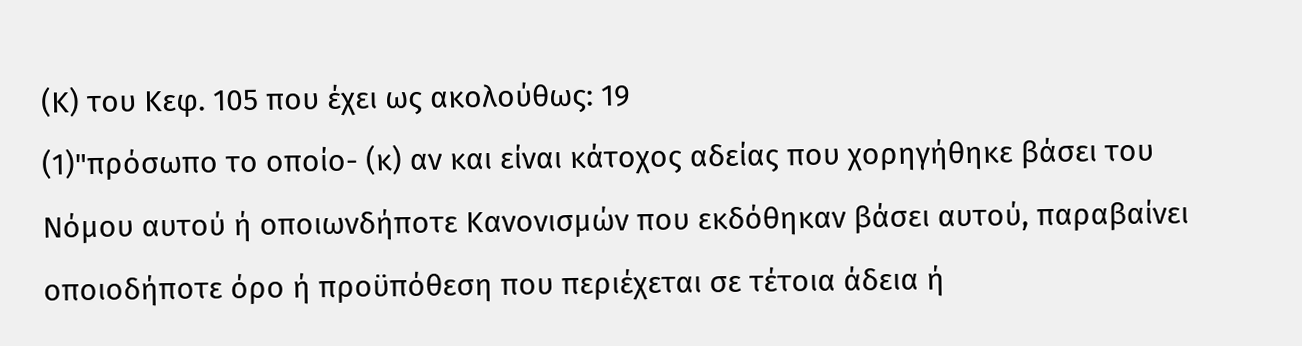(Κ) του Κεφ. 105 που έχει ως ακολούθως: 19
(1)"πρόσωπο το οποίο- (κ) αν και είναι κάτοχος αδείας που χορηγήθηκε βάσει του Νόμου αυτού ή οποιωνδήποτε Κανονισμών που εκδόθηκαν βάσει αυτού, παραβαίνει οποιοδήποτε όρο ή προϋπόθεση που περιέχεται σε τέτοια άδεια ή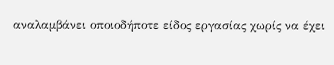αναλαμβάνει οποιοδήποτε είδος εργασίας χωρίς να έχει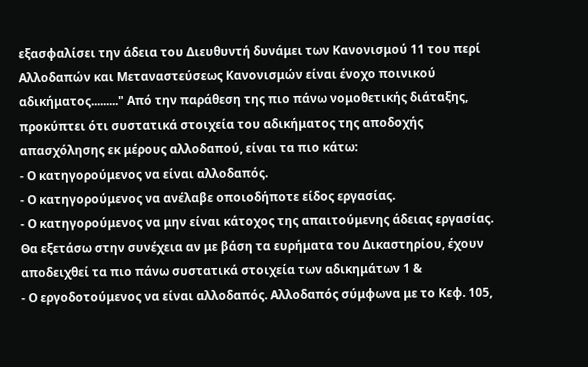εξασφαλίσει την άδεια του Διευθυντή δυνάμει των Κανονισμού 11 του περί Αλλοδαπών και Μεταναστεύσεως Κανονισμών είναι ένοχο ποινικού αδικήματος........." Από την παράθεση της πιο πάνω νομοθετικής διάταξης, προκύπτει ότι συστατικά στοιχεία του αδικήματος της αποδοχής απασχόλησης εκ μέρους αλλοδαπού, είναι τα πιο κάτω:
- Ο κατηγορούμενος να είναι αλλοδαπός.
- Ο κατηγορούμενος να ανέλαβε οποιοδήποτε είδος εργασίας.
- Ο κατηγορούμενος να μην είναι κάτοχος της απαιτούμενης άδειας εργασίας. Θα εξετάσω στην συνέχεια αν με βάση τα ευρήματα του Δικαστηρίου, έχουν αποδειχθεί τα πιο πάνω συστατικά στοιχεία των αδικημάτων 1 &
- Ο εργοδοτούμενος να είναι αλλοδαπός. Αλλοδαπός σύμφωνα με το Κεφ. 105,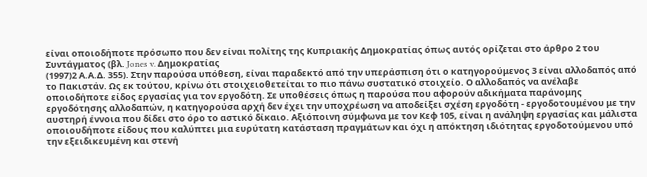είναι οποιοδήποτε πρόσωπο που δεν είναι πολίτης της Κυπριακής Δημοκρατίας όπως αυτός ορίζεται στο άρθρο 2 του Συντάγματος (βλ. Jones v. Δημοκρατίας
(1997)2 Α.Α.Δ. 355). Στην παρούσα υπόθεση, είναι παραδεκτό από την υπεράσπιση ότι ο κατηγορούμενος 3 είναι αλλοδαπός από το Πακιστάν. Ως εκ τούτου, κρίνω ότι στοιχειοθετείται το πιο πάνω συστατικό στοιχείο. Ο αλλοδαπός να ανέλαβε οποιοδήποτε είδος εργασίας για τον εργοδότη. Σε υποθέσεις όπως η παρούσα που αφορούν αδικήματα παράνομης εργοδότησης αλλοδαπών, η κατηγορούσα αρχή δεν έχει την υποχρέωση να αποδείξει σχέση εργοδότη - εργοδοτουμένου με την αυστηρή έννοια που δίδει στο όρο το αστικό δίκαιο. Αξιόποινη σύμφωνα με τον Κεφ 105, είναι η ανάληψη εργασίας και μάλιστα οποιουδήποτε είδους που καλύπτει μια ευρύτατη κατάσταση πραγμάτων και όχι η απόκτηση ιδιότητας εργοδοτούμενου υπό την εξειδικευμένη και στενή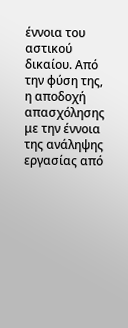έννοια του αστικού δικαίου. Από την φύση της, η αποδοχή απασχόλησης με την έννοια της ανάληψης εργασίας από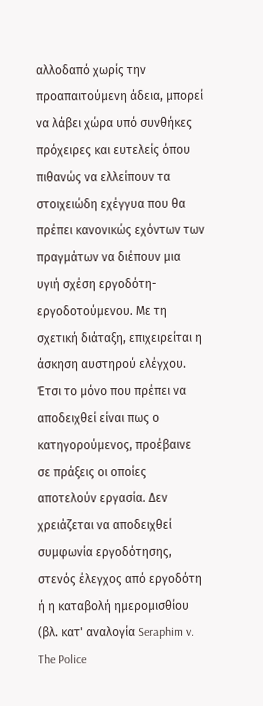αλλοδαπό χωρίς την προαπαιτούμενη άδεια, μπορεί να λάβει χώρα υπό συνθήκες πρόχειρες και ευτελείς όπου πιθανώς να ελλείπουν τα στοιχειώδη εχέγγυα που θα πρέπει κανονικώς εχόντων των πραγμάτων να διέπουν μια υγιή σχέση εργοδότη-εργοδοτούμενου. Με τη σχετική διάταξη, επιχειρείται η άσκηση αυστηρού ελέγχου. Έτσι το μόνο που πρέπει να αποδειχθεί είναι πως ο κατηγορούμενος, προέβαινε σε πράξεις οι οποίες αποτελούν εργασία. Δεν χρειάζεται να αποδειχθεί συμφωνία εργοδότησης, στενός έλεγχος από εργοδότη ή η καταβολή ημερομισθίου (βλ. κατ' αναλογία Seraphim v. The Police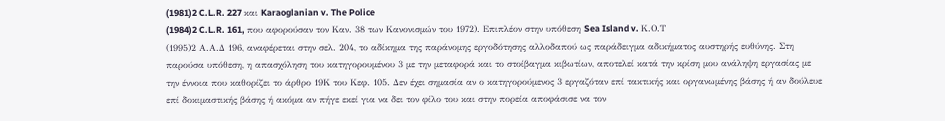(1981)2 C.L.R. 227 και Karaoglanian v. The Police
(1984)2 C.L.R. 161, που αφορούσαν τον Καν. 38 των Κανονισμών του 1972). Επιπλέον στην υπόθεση Sea Island v. Κ.Ο.Τ
(1995)2 Α.Α.Δ 196, αναφέρεται στην σελ. 204, το αδίκημα της παράνομης εργοδότησης αλλοδαπού ως παράδειγμα αδικήματος αυστηρής ευθύνης. Στη παρούσα υπόθεση, η απασχόληση του κατηγορουμένου 3 με την μεταφορά και το στοίβαγμα κιβωτίων, αποτελεί κατά την κρίση μου ανάληψη εργασίας με την έννοια που καθορίζει το άρθρο 19Κ του Κεφ. 105. Δεν έχει σημασία αν ο κατηγορούμενος 3 εργαζόταν επί τακτικής και οργανωμένης βάσης ή αν δούλευε επί δοκιμαστικής βάσης ή ακόμα αν πήγε εκεί για να δει τον φίλο του και στην πορεία αποφάσισε να τον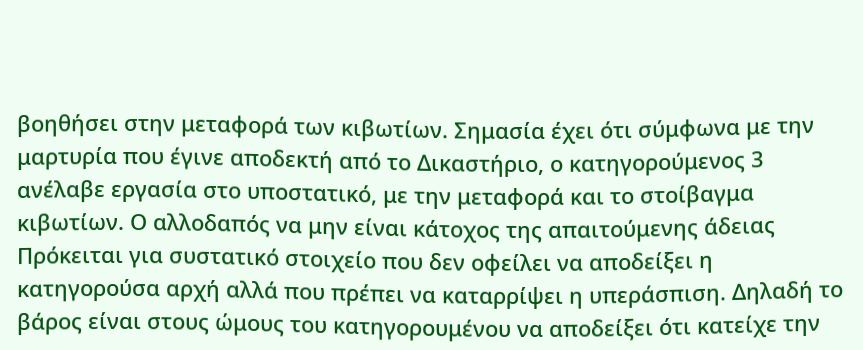βοηθήσει στην μεταφορά των κιβωτίων. Σημασία έχει ότι σύμφωνα με την μαρτυρία που έγινε αποδεκτή από το Δικαστήριο, ο κατηγορούμενος 3 ανέλαβε εργασία στο υποστατικό, με την μεταφορά και το στοίβαγμα κιβωτίων. Ο αλλοδαπός να μην είναι κάτοχος της απαιτούμενης άδειας Πρόκειται για συστατικό στοιχείο που δεν οφείλει να αποδείξει η κατηγορούσα αρχή αλλά που πρέπει να καταρρίψει η υπεράσπιση. Δηλαδή το βάρος είναι στους ώμους του κατηγορουμένου να αποδείξει ότι κατείχε την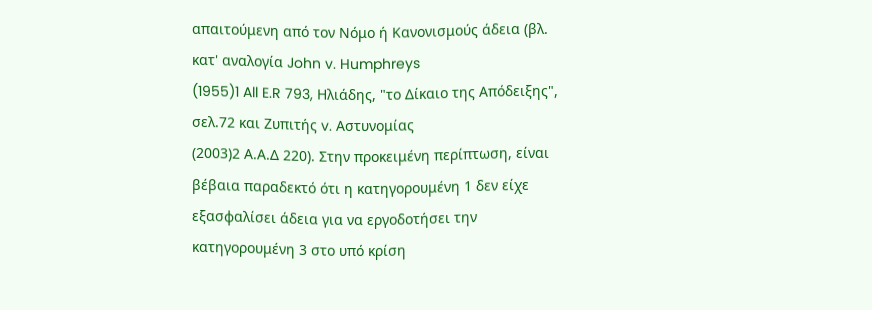απαιτούμενη από τον Νόμο ή Κανονισμούς άδεια (βλ. κατ' αναλογία John v. Humphreys
(1955)1 All E.R 793, Ηλιάδης, "το Δίκαιο της Απόδειξης", σελ.72 και Ζυπιτής v. Αστυνομίας
(2003)2 Α.Α.Δ 220). Στην προκειμένη περίπτωση, είναι βέβαια παραδεκτό ότι η κατηγορουμένη 1 δεν είχε εξασφαλίσει άδεια για να εργοδοτήσει την κατηγορουμένη 3 στο υπό κρίση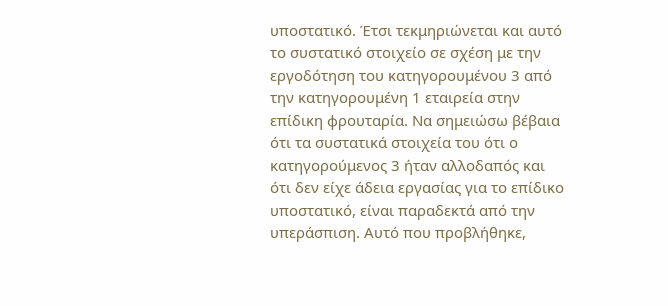υποστατικό. Έτσι τεκμηριώνεται και αυτό το συστατικό στοιχείο σε σχέση με την εργοδότηση του κατηγορουμένου 3 από την κατηγορουμένη 1 εταιρεία στην επίδικη φρουταρία. Να σημειώσω βέβαια ότι τα συστατικά στοιχεία του ότι ο κατηγορούμενος 3 ήταν αλλοδαπός και ότι δεν είχε άδεια εργασίας για το επίδικο υποστατικό, είναι παραδεκτά από την υπεράσπιση. Αυτό που προβλήθηκε,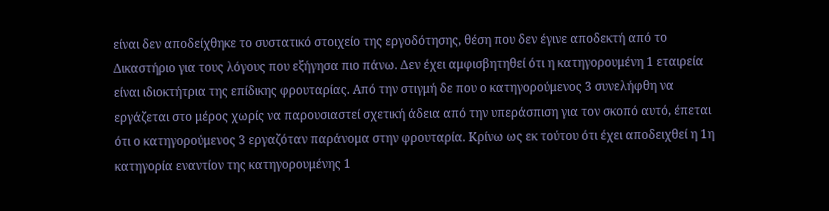είναι δεν αποδείχθηκε το συστατικό στοιχείο της εργοδότησης, θέση που δεν έγινε αποδεκτή από το Δικαστήριο για τους λόγους που εξήγησα πιο πάνω. Δεν έχει αμφισβητηθεί ότι η κατηγορουμένη 1 εταιρεία είναι ιδιοκτήτρια της επίδικης φρουταρίας. Από την στιγμή δε που ο κατηγορούμενος 3 συνελήφθη να εργάζεται στο μέρος χωρίς να παρουσιαστεί σχετική άδεια από την υπεράσπιση για τον σκοπό αυτό, έπεται ότι ο κατηγορούμενος 3 εργαζόταν παράνομα στην φρουταρία. Κρίνω ως εκ τούτου ότι έχει αποδειχθεί η 1η κατηγορία εναντίον της κατηγορουμένης 1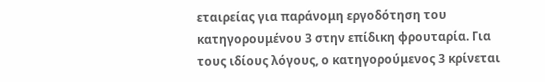εταιρείας για παράνομη εργοδότηση του κατηγορουμένου 3 στην επίδικη φρουταρία. Για τους ιδίους λόγους, ο κατηγορούμενος 3 κρίνεται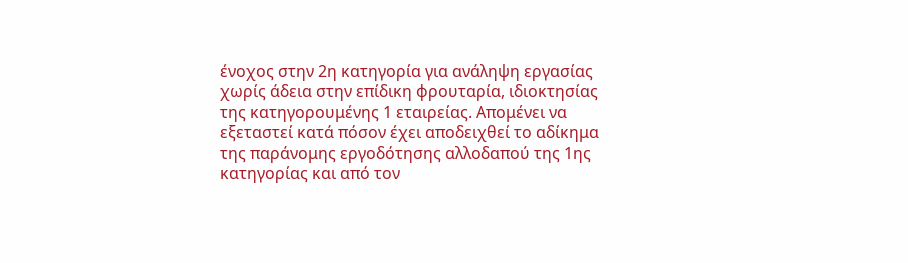ένοχος στην 2η κατηγορία για ανάληψη εργασίας χωρίς άδεια στην επίδικη φρουταρία, ιδιοκτησίας της κατηγορουμένης 1 εταιρείας. Απομένει να εξεταστεί κατά πόσον έχει αποδειχθεί το αδίκημα της παράνομης εργοδότησης αλλοδαπού της 1ης κατηγορίας και από τον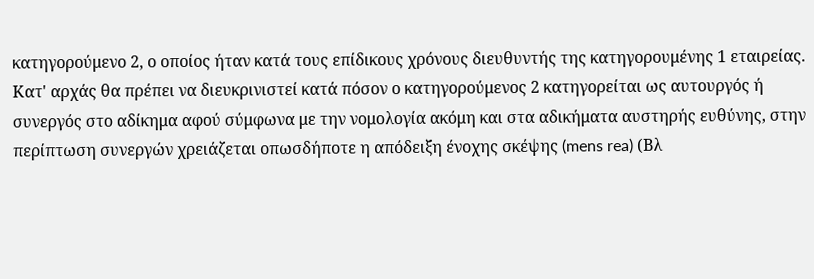κατηγορούμενο 2, ο οποίος ήταν κατά τους επίδικους χρόνους διευθυντής της κατηγορουμένης 1 εταιρείας. Κατ' αρχάς θα πρέπει να διευκρινιστεί κατά πόσον ο κατηγορούμενος 2 κατηγορείται ως αυτουργός ή συνεργός στο αδίκημα αφού σύμφωνα με την νομολογία ακόμη και στα αδικήματα αυστηρής ευθύνης, στην περίπτωση συνεργών χρειάζεται οπωσδήποτε η απόδειξη ένοχης σκέψης (mens rea) (Βλ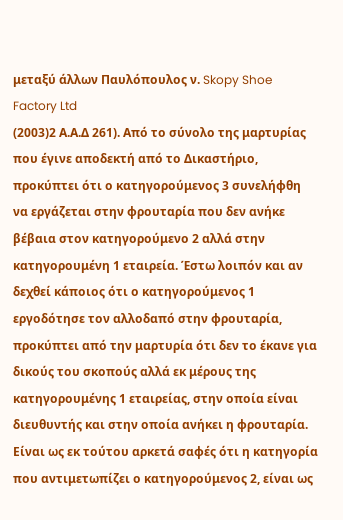μεταξύ άλλων Παυλόπουλος ν. Skopy Shoe Factory Ltd
(2003)2 Α.Α.Δ 261). Από το σύνολο της μαρτυρίας που έγινε αποδεκτή από το Δικαστήριο, προκύπτει ότι ο κατηγορούμενος 3 συνελήφθη να εργάζεται στην φρουταρία που δεν ανήκε βέβαια στον κατηγορούμενο 2 αλλά στην κατηγορουμένη 1 εταιρεία. Έστω λοιπόν και αν δεχθεί κάποιος ότι ο κατηγορούμενος 1 εργοδότησε τον αλλοδαπό στην φρουταρία, προκύπτει από την μαρτυρία ότι δεν το έκανε για δικούς του σκοπούς αλλά εκ μέρους της κατηγορουμένης 1 εταιρείας, στην οποία είναι διευθυντής και στην οποία ανήκει η φρουταρία. Είναι ως εκ τούτου αρκετά σαφές ότι η κατηγορία που αντιμετωπίζει ο κατηγορούμενος 2, είναι ως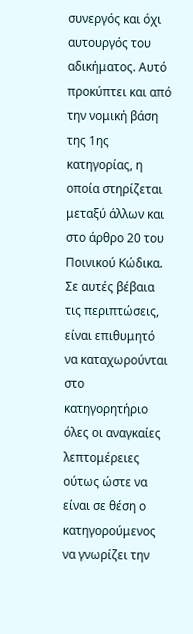συνεργός και όχι αυτουργός του αδικήματος. Αυτό προκύπτει και από την νομική βάση της 1ης κατηγορίας, η οποία στηρίζεται μεταξύ άλλων και στο άρθρο 20 του Ποινικού Κώδικα. Σε αυτές βέβαια τις περιπτώσεις, είναι επιθυμητό να καταχωρούνται στο κατηγορητήριο όλες οι αναγκαίες λεπτομέρειες ούτως ώστε να είναι σε θέση ο κατηγορούμενος να γνωρίζει την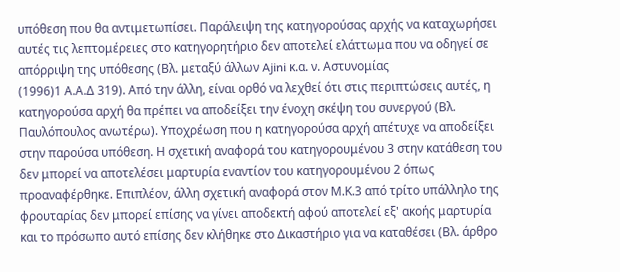υπόθεση που θα αντιμετωπίσει. Παράλειψη της κατηγορούσας αρχής να καταχωρήσει αυτές τις λεπτομέρειες στο κατηγορητήριο δεν αποτελεί ελάττωμα που να οδηγεί σε απόρριψη της υπόθεσης (Βλ. μεταξύ άλλων Ajini κ.α. ν. Αστυνομίας
(1996)1 Α.Α.Δ 319). Από την άλλη, είναι ορθό να λεχθεί ότι στις περιπτώσεις αυτές, η κατηγορούσα αρχή θα πρέπει να αποδείξει την ένοχη σκέψη του συνεργού (Βλ. Παυλόπουλος ανωτέρω). Υποχρέωση που η κατηγορούσα αρχή απέτυχε να αποδείξει στην παρούσα υπόθεση. Η σχετική αναφορά του κατηγορουμένου 3 στην κατάθεση του δεν μπορεί να αποτελέσει μαρτυρία εναντίον του κατηγορουμένου 2 όπως προαναφέρθηκε. Επιπλέον, άλλη σχετική αναφορά στον Μ.Κ.3 από τρίτο υπάλληλο της φρουταρίας δεν μπορεί επίσης να γίνει αποδεκτή αφού αποτελεί εξ' ακοής μαρτυρία και το πρόσωπο αυτό επίσης δεν κλήθηκε στο Δικαστήριο για να καταθέσει (Βλ. άρθρο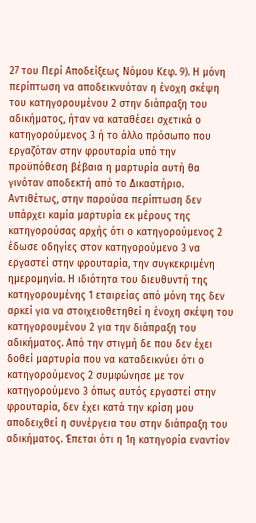27 του Περί Αποδείξεως Νόμου Κεφ. 9). Η μόνη περίπτωση να αποδεικνυόταν η ένοχη σκέψη του κατηγορουμένου 2 στην διάπραξη του αδικήματος, ήταν να καταθέσει σχετικά ο κατηγορούμενος 3 ή το άλλο πρόσωπο που εργαζόταν στην φρουταρία υπό την προϋπόθεση βέβαια η μαρτυρία αυτή θα γινόταν αποδεκτή από το Δικαστήριο. Αντιθέτως, στην παρούσα περίπτωση δεν υπάρχει καμία μαρτυρία εκ μέρους της κατηγορούσας αρχής ότι ο κατηγορούμενος 2 έδωσε οδηγίες στον κατηγορούμενο 3 να εργαστεί στην φρουταρία, την συγκεκριμένη ημερομηνία. Η ιδιότητα του διευθυντή της κατηγορουμένης 1 εταιρείας από μόνη της δεν αρκεί για να στοιχειοθετηθεί η ένοχη σκέψη του κατηγορουμένου 2 για την διάπραξη του αδικήματος. Από την στιγμή δε που δεν έχει δοθεί μαρτυρία που να καταδεικνύει ότι ο κατηγορούμενος 2 συμφώνησε με τον κατηγορούμενο 3 όπως αυτός εργαστεί στην φρουταρία, δεν έχει κατά την κρίση μου αποδειχθεί η συνέργεια του στην διάπραξη του αδικήματος. Έπεται ότι η 1η κατηγορία εναντίον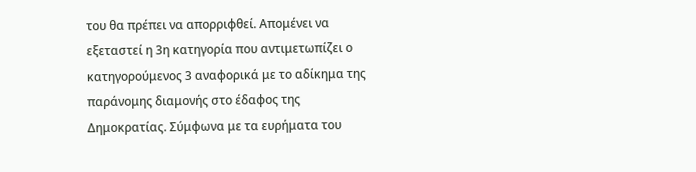του θα πρέπει να απορριφθεί. Απομένει να εξεταστεί η 3η κατηγορία που αντιμετωπίζει ο κατηγορούμενος 3 αναφορικά με το αδίκημα της παράνομης διαμονής στο έδαφος της Δημοκρατίας. Σύμφωνα με τα ευρήματα του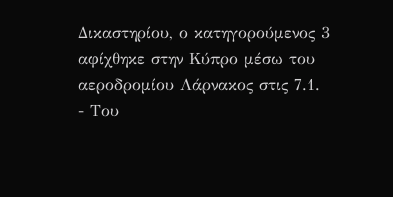Δικαστηρίου, ο κατηγορούμενος 3 αφίχθηκε στην Κύπρο μέσω του αεροδρομίου Λάρνακος στις 7.1.
- Του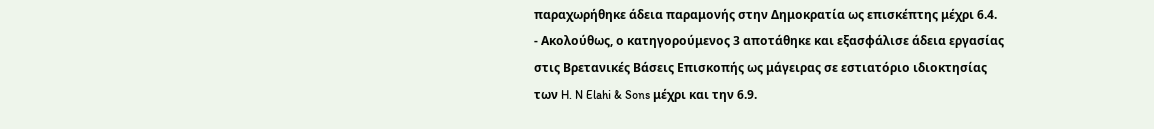παραχωρήθηκε άδεια παραμονής στην Δημοκρατία ως επισκέπτης μέχρι 6.4.
- Ακολούθως, ο κατηγορούμενος 3 αποτάθηκε και εξασφάλισε άδεια εργασίας στις Βρετανικές Βάσεις Επισκοπής ως μάγειρας σε εστιατόριο ιδιοκτησίας των H. N Elahi & Sons μέχρι και την 6.9.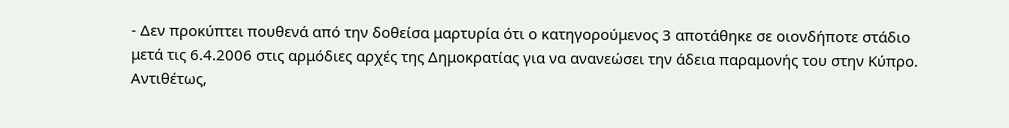- Δεν προκύπτει πουθενά από την δοθείσα μαρτυρία ότι ο κατηγορούμενος 3 αποτάθηκε σε οιονδήποτε στάδιο μετά τις 6.4.2006 στις αρμόδιες αρχές της Δημοκρατίας για να ανανεώσει την άδεια παραμονής του στην Κύπρο. Αντιθέτως,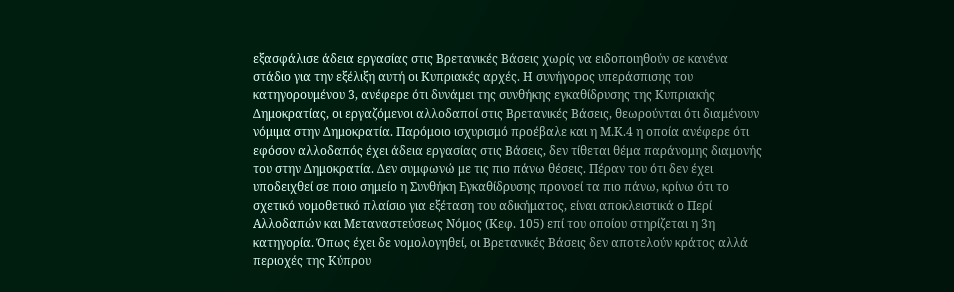εξασφάλισε άδεια εργασίας στις Βρετανικές Βάσεις χωρίς να ειδοποιηθούν σε κανένα στάδιο για την εξέλιξη αυτή οι Κυπριακές αρχές. Η συνήγορος υπεράσπισης του κατηγορουμένου 3, ανέφερε ότι δυνάμει της συνθήκης εγκαθίδρυσης της Κυπριακής Δημοκρατίας, οι εργαζόμενοι αλλοδαποί στις Βρετανικές Βάσεις, θεωρούνται ότι διαμένουν νόμιμα στην Δημοκρατία. Παρόμοιο ισχυρισμό προέβαλε και η Μ.Κ.4 η οποία ανέφερε ότι εφόσον αλλοδαπός έχει άδεια εργασίας στις Βάσεις, δεν τίθεται θέμα παράνομης διαμονής του στην Δημοκρατία. Δεν συμφωνώ με τις πιο πάνω θέσεις. Πέραν του ότι δεν έχει υποδειχθεί σε ποιο σημείο η Συνθήκη Εγκαθίδρυσης προνοεί τα πιο πάνω, κρίνω ότι το σχετικό νομοθετικό πλαίσιο για εξέταση του αδικήματος, είναι αποκλειστικά ο Περί Αλλοδαπών και Μεταναστεύσεως Νόμος (Κεφ. 105) επί του οποίου στηρίζεται η 3η κατηγορία. Όπως έχει δε νομολογηθεί, οι Βρετανικές Βάσεις δεν αποτελούν κράτος αλλά περιοχές της Κύπρου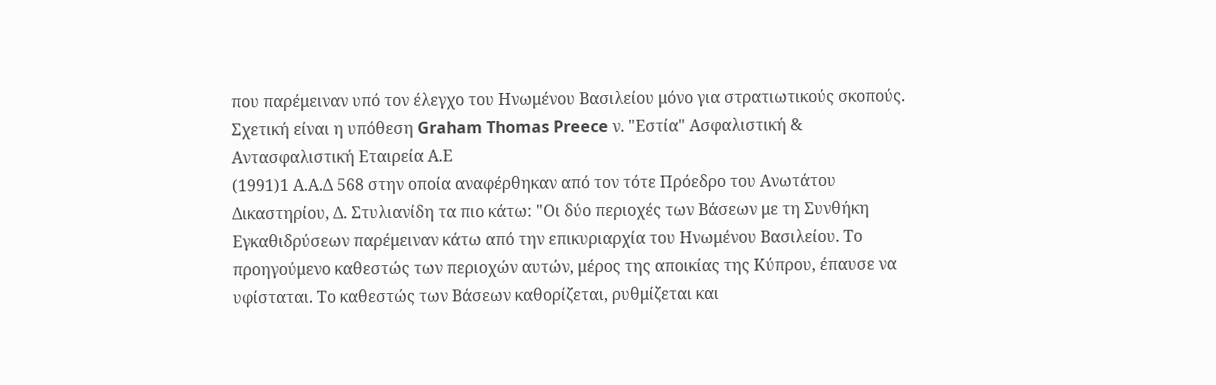που παρέμειναν υπό τον έλεγχο του Ηνωμένου Βασιλείου μόνο για στρατιωτικούς σκοπούς. Σχετική είναι η υπόθεση Graham Thomas Preece ν. "Εστία" Ασφαλιστική & Αντασφαλιστική Εταιρεία Α.Ε
(1991)1 Α.Α.Δ 568 στην οποία αναφέρθηκαν από τον τότε Πρόεδρο του Ανωτάτου Δικαστηρίου, Δ. Στυλιανίδη τα πιο κάτω: "Οι δύο περιοχές των Βάσεων με τη Συνθήκη Εγκαθιδρύσεων παρέμειναν κάτω από την επικυριαρχία του Ηνωμένου Βασιλείου. Το προηγούμενο καθεστώς των περιοχών αυτών, μέρος της αποικίας της Κύπρου, έπαυσε να υφίσταται. Το καθεστώς των Βάσεων καθορίζεται, ρυθμίζεται και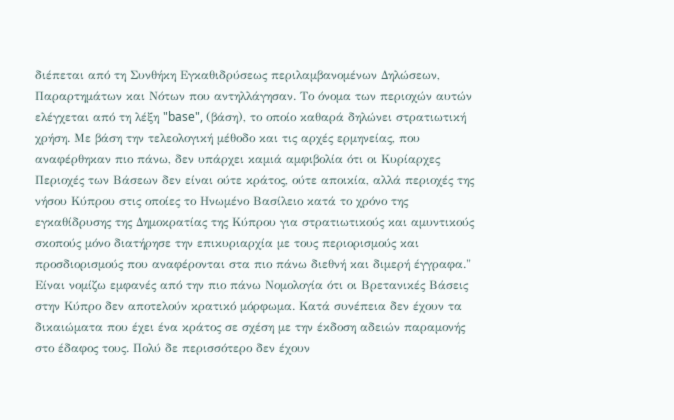διέπεται από τη Συνθήκη Εγκαθιδρύσεως περιλαμβανομένων Δηλώσεων, Παραρτημάτων και Νότων που αντηλλάγησαν. Το όνομα των περιοχών αυτών ελέγχεται από τη λέξη "base", (βάση), το οποίο καθαρά δηλώνει στρατιωτική χρήση. Με βάση την τελεολογική μέθοδο και τις αρχές ερμηνείας, που αναφέρθηκαν πιο πάνω, δεν υπάρχει καμιά αμφιβολία ότι οι Κυρίαρχες Περιοχές των Βάσεων δεν είναι ούτε κράτος, ούτε αποικία, αλλά περιοχές της νήσου Κύπρου στις οποίες το Ηνωμένο Βασίλειο κατά το χρόνο της εγκαθίδρυσης της Δημοκρατίας της Κύπρου για στρατιωτικούς και αμυντικούς σκοπούς μόνο διατήρησε την επικυριαρχία με τους περιορισμούς και προσδιορισμούς που αναφέρονται στα πιο πάνω διεθνή και διμερή έγγραφα." Είναι νομίζω εμφανές από την πιο πάνω Νομολογία ότι οι Βρετανικές Βάσεις στην Κύπρο δεν αποτελούν κρατικό μόρφωμα. Κατά συνέπεια δεν έχουν τα δικαιώματα που έχει ένα κράτος σε σχέση με την έκδοση αδειών παραμονής στο έδαφος τους. Πολύ δε περισσότερο δεν έχουν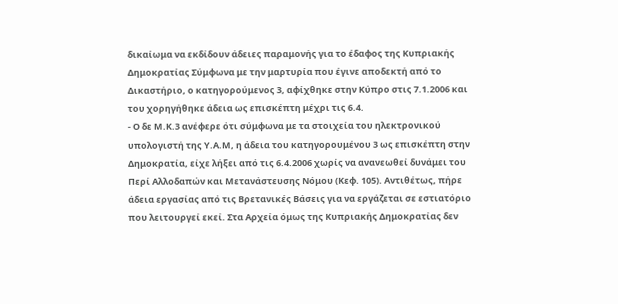δικαίωμα να εκδίδουν άδειες παραμονής για το έδαφος της Κυπριακής Δημοκρατίας Σύμφωνα με την μαρτυρία που έγινε αποδεκτή από το Δικαστήριο, ο κατηγορούμενος 3, αφίχθηκε στην Κύπρο στις 7.1.2006 και του χορηγήθηκε άδεια ως επισκέπτη μέχρι τις 6.4.
- Ο δε Μ.Κ.3 ανέφερε ότι σύμφωνα με τα στοιχεία του ηλεκτρονικού υπολογιστή της Υ.Α.Μ, η άδεια του κατηγορουμένου 3 ως επισκέπτη στην Δημοκρατία, είχε λήξει από τις 6.4.2006 χωρίς να ανανεωθεί δυνάμει του Περί Αλλοδαπών και Μετανάστευσης Νόμου (Κεφ. 105). Αντιθέτως, πήρε άδεια εργασίας από τις Βρετανικές Βάσεις για να εργάζεται σε εστιατόριο που λειτουργεί εκεί. Στα Αρχεία όμως της Κυπριακής Δημοκρατίας δεν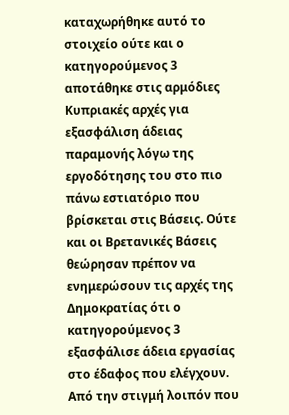καταχωρήθηκε αυτό το στοιχείο ούτε και ο κατηγορούμενος 3 αποτάθηκε στις αρμόδιες Κυπριακές αρχές για εξασφάλιση άδειας παραμονής λόγω της εργοδότησης του στο πιο πάνω εστιατόριο που βρίσκεται στις Βάσεις. Ούτε και οι Βρετανικές Βάσεις θεώρησαν πρέπον να ενημερώσουν τις αρχές της Δημοκρατίας ότι ο κατηγορούμενος 3 εξασφάλισε άδεια εργασίας στο έδαφος που ελέγχουν. Από την στιγμή λοιπόν που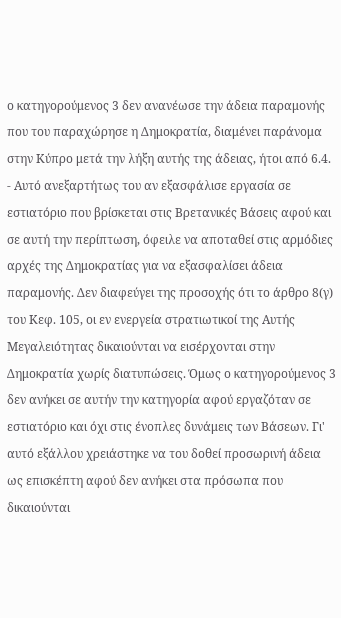ο κατηγορούμενος 3 δεν ανανέωσε την άδεια παραμονής που του παραχώρησε η Δημοκρατία, διαμένει παράνομα στην Κύπρο μετά την λήξη αυτής της άδειας, ήτοι από 6.4.
- Αυτό ανεξαρτήτως του αν εξασφάλισε εργασία σε εστιατόριο που βρίσκεται στις Βρετανικές Βάσεις αφού και σε αυτή την περίπτωση, όφειλε να αποταθεί στις αρμόδιες αρχές της Δημοκρατίας για να εξασφαλίσει άδεια παραμονής. Δεν διαφεύγει της προσοχής ότι το άρθρο 8(γ) του Κεφ. 105, οι εν ενεργεία στρατιωτικοί της Αυτής Μεγαλειότητας δικαιούνται να εισέρχονται στην Δημοκρατία χωρίς διατυπώσεις. Όμως ο κατηγορούμενος 3 δεν ανήκει σε αυτήν την κατηγορία αφού εργαζόταν σε εστιατόριο και όχι στις ένοπλες δυνάμεις των Βάσεων. Γι' αυτό εξάλλου χρειάστηκε να του δοθεί προσωρινή άδεια ως επισκέπτη αφού δεν ανήκει στα πρόσωπα που δικαιούνται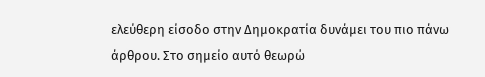ελεύθερη είσοδο στην Δημοκρατία δυνάμει του πιο πάνω άρθρου. Στο σημείο αυτό θεωρώ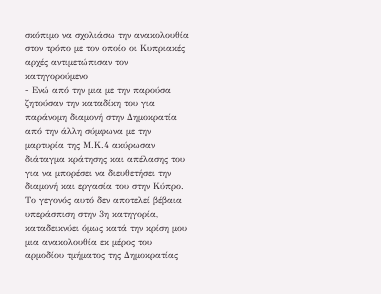σκόπιμο να σχολιάσω την ανακολουθία στον τρόπο με τον οποίο οι Κυπριακές αρχές αντιμετώπισαν τον κατηγορούμενο
- Ενώ από την μια με την παρούσα ζητούσαν την καταδίκη του για παράνομη διαμονή στην Δημοκρατία από την άλλη σύμφωνα με την μαρτυρία της Μ.Κ.4 ακύρωσαν διάταγμα κράτησης και απέλασης του για να μπορέσει να διευθετήσει την διαμονή και εργασία του στην Κύπρο. Το γεγονός αυτό δεν αποτελεί βέβαια υπεράσπιση στην 3η κατηγορία, καταδεικνύει όμως κατά την κρίση μου μια ανακολουθία εκ μέρος του αρμοδίου τμήματος της Δημοκρατίας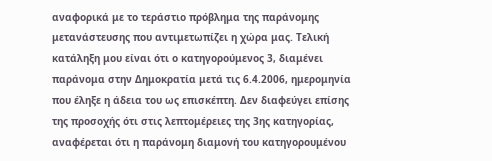αναφορικά με το τεράστιο πρόβλημα της παράνομης μετανάστευσης που αντιμετωπίζει η χώρα μας. Τελική κατάληξη μου είναι ότι ο κατηγορούμενος 3, διαμένει παράνομα στην Δημοκρατία μετά τις 6.4.2006, ημερομηνία που έληξε η άδεια του ως επισκέπτη. Δεν διαφεύγει επίσης της προσοχής ότι στις λεπτομέρειες της 3ης κατηγορίας, αναφέρεται ότι η παράνομη διαμονή του κατηγορουμένου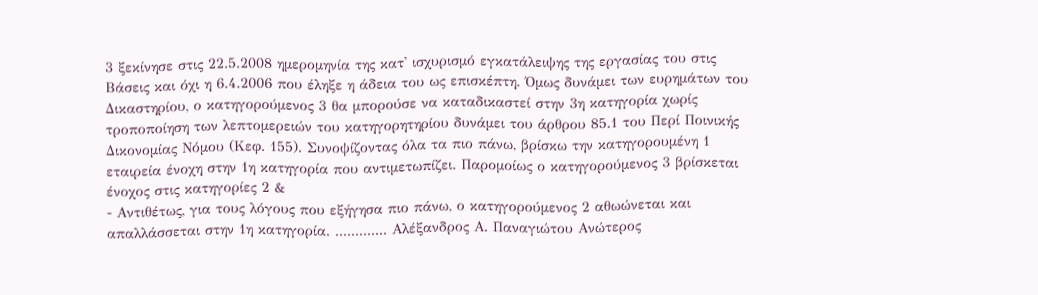3 ξεκίνησε στις 22.5.2008 ημερομηνία της κατ' ισχυρισμό εγκατάλειψης της εργασίας του στις Βάσεις και όχι η 6.4.2006 που έληξε η άδεια του ως επισκέπτη. Όμως δυνάμει των ευρημάτων του Δικαστηρίου, ο κατηγορούμενος 3 θα μπορούσε να καταδικαστεί στην 3η κατηγορία χωρίς τροποποίηση των λεπτομερειών του κατηγορητηρίου δυνάμει του άρθρου 85.1 του Περί Ποινικής Δικονομίας Νόμου (Κεφ. 155). Συνοψίζοντας όλα τα πιο πάνω, βρίσκω την κατηγορουμένη 1 εταιρεία ένοχη στην 1η κατηγορία που αντιμετωπίζει. Παρομοίως ο κατηγορούμενος 3 βρίσκεται ένοχος στις κατηγορίες 2 &
- Αντιθέτως, για τους λόγους που εξήγησα πιο πάνω, ο κατηγορούμενος 2 αθωώνεται και απαλλάσσεται στην 1η κατηγορία. ............. Αλέξανδρος Α. Παναγιώτου Ανώτερος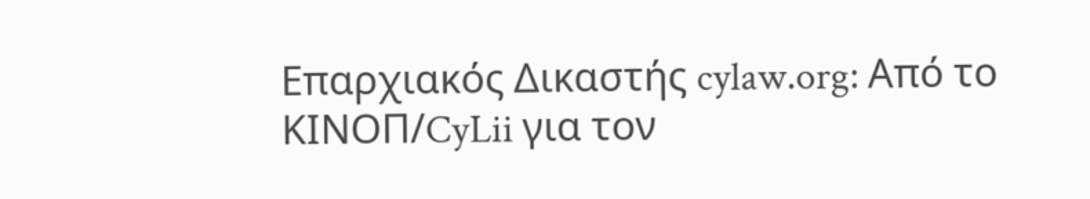Επαρχιακός Δικαστής cylaw.org: Από το ΚΙΝOΠ/CyLii για τον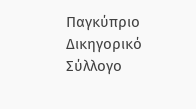Παγκύπριο Δικηγορικό Σύλλογο